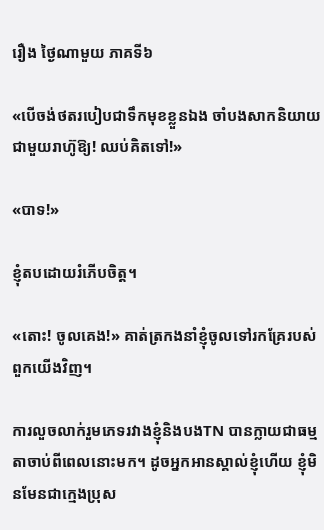រឿង ថ្ងៃណាមួយ ភាគទី៦

«បើចង់ថតរបៀបជាទឹកមុខខ្លួនឯង ចាំបងសាកនិយាយជាមួយរាហ៊ូឱ្យ! ឈប់គិតទៅ!»

«បាទ!»

ខ្ញុំតបដោយរំភើបចិត្ត។

«តោះ! ចូលគេង!» គាត់ត្រកងនាំខ្ញុំចូលទៅរកគ្រែរបស់ពួកយើងវិញ។

ការលួចលាក់រួមភេទរវាងខ្ញុំនិងបងTN បានក្លាយជាធម្មតាចាប់ពីពេលនោះមក។ ដូចអ្នកអានស្គាល់ខ្ញុំហើយ ខ្ញុំមិនមែនជាក្មេងប្រុស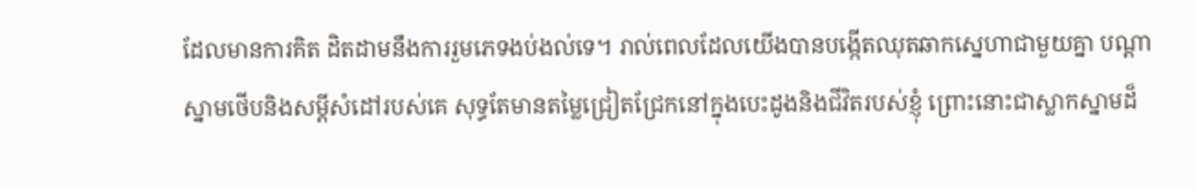ដែលមានការគិត ដិតដាមនឹងការរួមភេទងប់ងល់ទេ។ រាល់ពេលដែលយើងបានបង្កើតឈុតឆាកស្នេហាជាមួយគ្នា បណ្តាស្នាមថើបនិងសម្តីសំដៅរបស់គេ សុទ្ធតែមានតម្លៃជ្រៀតជ្រែកនៅក្នុងបេះដូងនិងជីវិតរបស់ខ្ញុំ ព្រោះនោះជាស្លាកស្នាមដ៏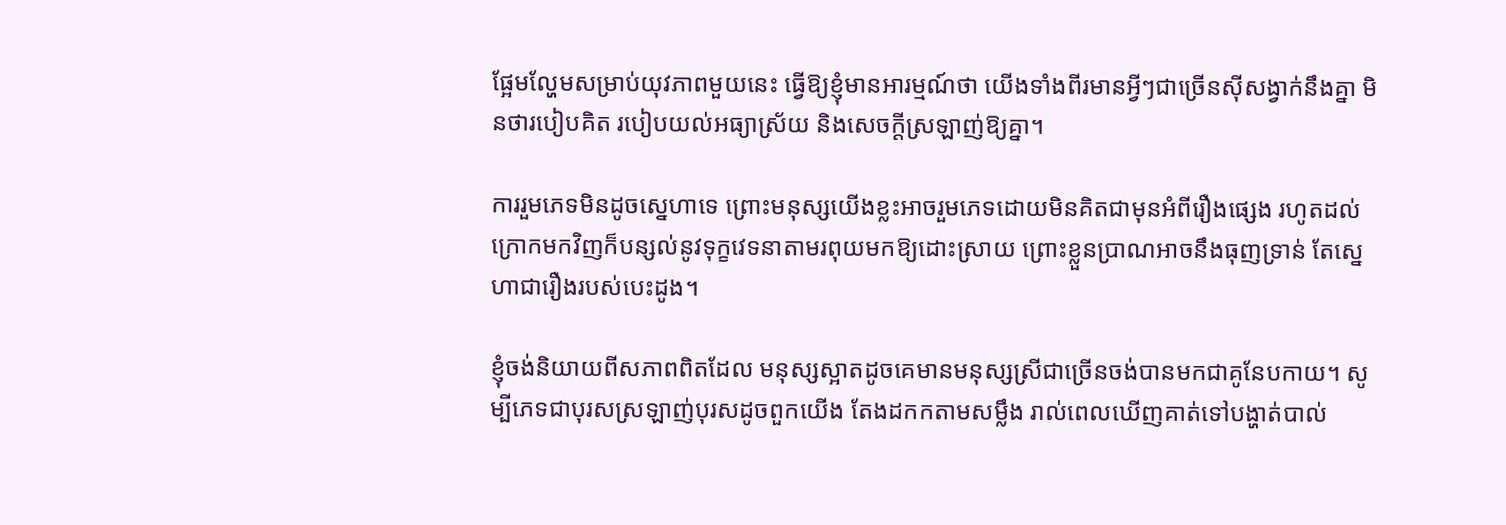ផ្អែមល្ហែមសម្រាប់យុវភាពមួយនេះ ធ្វើឱ្យខ្ញុំមានអារម្មណ៍ថា យើងទាំងពីរមានអ្វីៗជាច្រើនស៊ីសង្វាក់នឹងគ្នា មិនថារបៀបគិត របៀបយល់អធ្យាស្រ័យ និងសេចក្តីស្រឡាញ់ឱ្យគ្នា។

ការរួមភេទមិនដូចស្នេហាទេ ព្រោះមនុស្សយើងខ្លះអាចរួមភេទដោយមិនគិតជាមុនអំពីរឿងផ្សេង រហូតដល់ក្រោកមកវិញក៏បន្សល់នូវទុក្ខវេទនាតាមរពុយមកឱ្យដោះស្រាយ ព្រោះខ្លួនប្រាណអាចនឹងធុញទ្រាន់ តែស្នេហាជារឿងរបស់បេះដូង។

ខ្ញុំចង់និយាយពីសភាពពិតដែល មនុស្សស្អាតដូចគេមានមនុស្សស្រីជាច្រើនចង់បានមកជាគូនែបកាយ។ សូម្បីភេទជាបុរសស្រឡាញ់បុរសដូចពួកយើង តែងដកកតាមសម្លឹង រាល់ពេលឃើញគាត់ទៅបង្ហាត់បាល់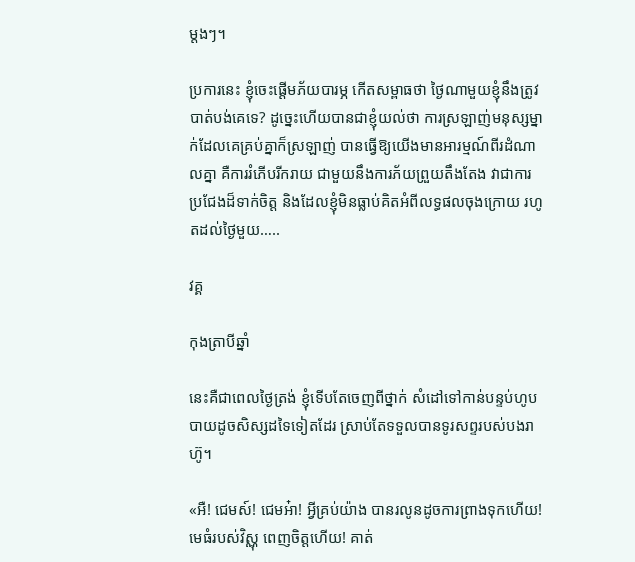ម្តងៗ។

ប្រការនេះ ខ្ញុំចេះផ្ដើមភ័យបារម្ភ កើតសម្ពាធថា ថ្ងៃណាមួយខ្ញុំនឹងត្រូវបាត់បង់គេទេ? ដូច្នេះហើយបានជាខ្ញុំយល់ថា ការស្រឡាញ់មនុស្សម្នាក់ដែលគេគ្រប់គ្នាក៏ស្រឡាញ់ បានធ្វើឱ្យយើងមានអារម្មណ៍ពីរដំណាលគ្នា គឺការរំភើបរីករាយ ជាមួយនឹងការភ័យព្រួយតឹងតែង វាជាការប្រជែងដ៏ទាក់ចិត្ត និងដែលខ្ញុំមិនធ្លាប់គិតអំពីលទ្ធផលចុងក្រោយ រហូតដល់ថ្ងៃមួយ…..

វគ្គ

កុងត្រាបីឆ្នាំ

នេះគឺជាពេលថ្ងៃត្រង់ ខ្ញុំទើបតែចេញពីថ្នាក់ សំដៅទៅកាន់បន្ទប់ហូបបាយដូចសិស្សដទៃទៀតដែរ ស្រាប់តែទទួលបានទូរសព្ទរបស់បងរាហ៊ូ។

«អឺ! ជេមស៍! ជេមអ៎ា! អ្វីគ្រប់យ៉ាង បានរលូនដូចការព្រាងទុកហើយ! មេធំរបស់វិស្ណុ ពេញចិត្តហើយ! គាត់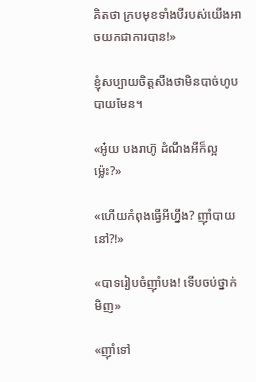គិតថា ក្របមុខទាំងបីរបស់យើងអាចយកជាការបាន!»

ខ្ញុំសប្បាយចិត្តសឹងថាមិនបាច់ហូបបាយមែន។

«អូ៎យ បងរាហ៊ូ ដំណឹងអីក៏ល្អម៉្លេះ?»

«ហើយកំពុងធ្វើអីហ្នឹង? ញ៉ាំបាយនៅ?!»

«បាទរៀបចំញ៉ាំបង! ទើបចប់ថ្នាក់មិញ»

«ញ៉ាំទៅ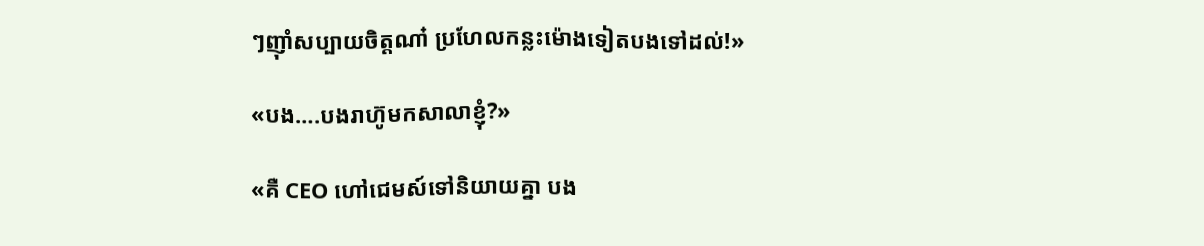ៗញ៉ាំសប្បាយចិត្តណា៎ ប្រហែលកន្លះម៉ោងទៀតបងទៅដល់!»

«បង….បងរាហ៊ូមកសាលាខ្ញុំ?»

«គឺ CEO ហៅជេមស៍ទៅនិយាយគ្នា បង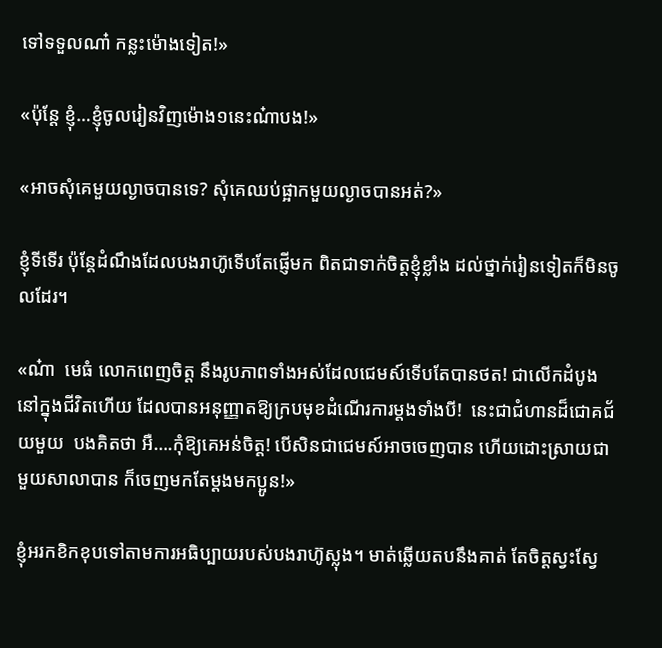ទៅទទួលណា៎ កន្លះម៉ោងទៀត!»

«ប៉ុន្តែ ខ្ញុំ…ខ្ញុំចូលរៀនវិញម៉ោង១នេះណ៎ាបង!»

«អាចសុំគេមួយល្ងាចបានទេ? សុំគេឈប់ផ្អាកមួយល្ងាចបានអត់?»

ខ្ញុំទីទើរ ប៉ុន្តែដំណឹងដែលបងរាហ៊ូទើបតែផ្ញើមក ពិតជាទាក់ចិត្តខ្ញុំខ្លាំង ដល់ថ្នាក់រៀនទៀតក៏មិនចូលដែរ។

«ណ៎ា  មេធំ លោកពេញចិត្ត នឹងរូបភាពទាំងអស់ដែលជេមស៍ទើបតែបានថត! ជាលើកដំបូងនៅក្នុងជីវិតហើយ ដែលបានអនុញ្ញាតឱ្យក្របមុខដំណើរការម្តងទាំងបី!  នេះជាជំហានដ៏ជោគជ័យមួយ  បងគិតថា អឺ….កុំឱ្យគេអន់ចិត្ត! បើសិនជាជេមស៍អាចចេញបាន ហើយដោះស្រាយជាមួយសាលាបាន ក៏ចេញមកតែម្ដងមកប្អូន!»

ខ្ញុំអរកខិកខុបទៅតាមការអធិប្បាយរបស់បងរាហ៊ូស្លុង។ មាត់ឆ្លើយតបនឹងគាត់ តែចិត្តស្វះស្វែ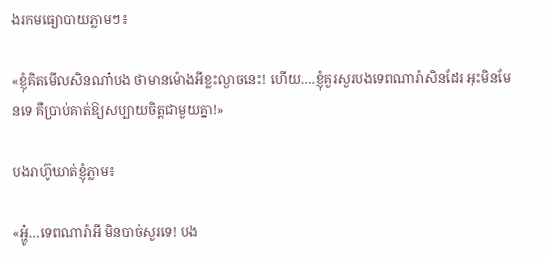ងរកមធ្យោបាយភ្លាមៗ៖

«ខ្ញុំគិតមើលសិនណា៎បង ថាមានម៉ោងអីខ្លះល្ងាចនេះ! ហើយ….ខ្ញុំគួរសួរបងទេពណារ៉ាសិនដែរ អុះមិនមែនទេ គឺប្រាប់គាត់ឱ្យសប្បាយចិត្តជាមួយគ្នា!»

បងរាហ៊ូឃាត់ខ្ញុំភ្លាម៖

«អ្ហូ៎…ទេពណារ៉ាអី មិនបាច់សួរទេ! បង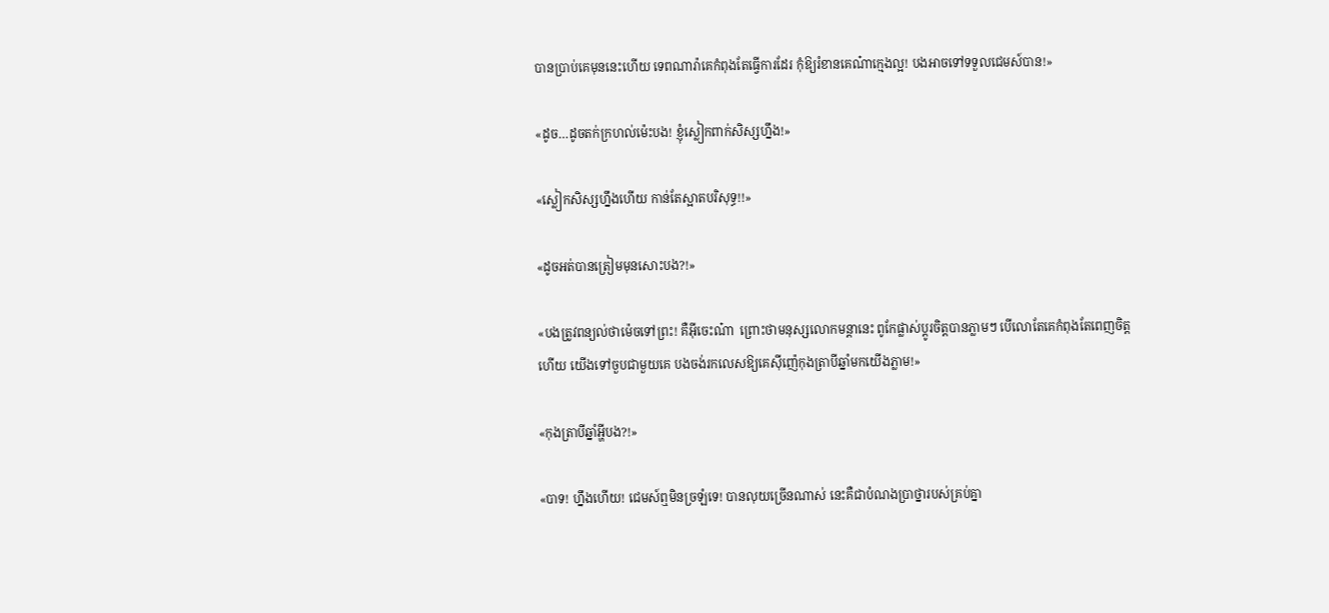បានប្រាប់គេមុននេះហើយ ទេពណារ៉ាគេកំពុងតែធ្វើការដែរ កុំឱ្យរំខានគេណ៎ាក្មេងល្អ! បងអាចទៅទទួលជេមស៍បាន!»

«ដូច…ដូចតក់ក្រហល់ម៉េះបង! ខ្ញុំស្លៀកពាក់សិស្សហ្នឹង!»

«ស្លៀកសិស្សហ្នឹងហើយ កាន់តែស្អាតបរិសុទ្ធ!!»

«ដូចអត់បានត្រៀមមុនសោះបង?!»

«បងត្រូវពន្យល់ថាម៉េចទៅព្រះ! គឺអ៊ីចេះណ៎ា  ព្រោះថាមនុស្សលោកមន្តានេះ ពូកែផ្លាស់ប្តូរចិត្តបានភ្លាមៗ បើលោតែគេកំពុងតែពេញចិត្តហើយ យើងទៅចួបជាមួយគេ បងចង់រកលេសឱ្យគេស៊ីញ៉េកុងត្រាបីឆ្នាំមកយើងភ្លាម!»

«កុងត្រាបីឆ្នាំអ្ហីបង?!»

«បាទ! ហ្នឹងហើយ! ជេមស៍ឮមិនច្រឡំទេ! បានលុយច្រើនណាស់ នេះគឺជាបំណងប្រាថ្នារបស់គ្រប់គ្នា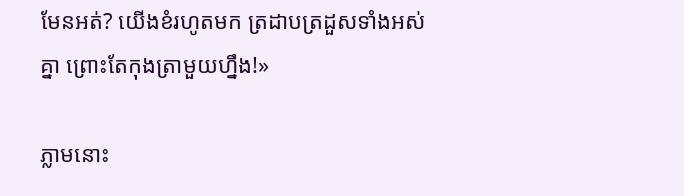មែនអត់? យើងខំរហូតមក ត្រដាបត្រដួសទាំងអស់គ្នា ព្រោះតែកុងត្រាមួយហ្នឹង!»

ភ្លាមនោះ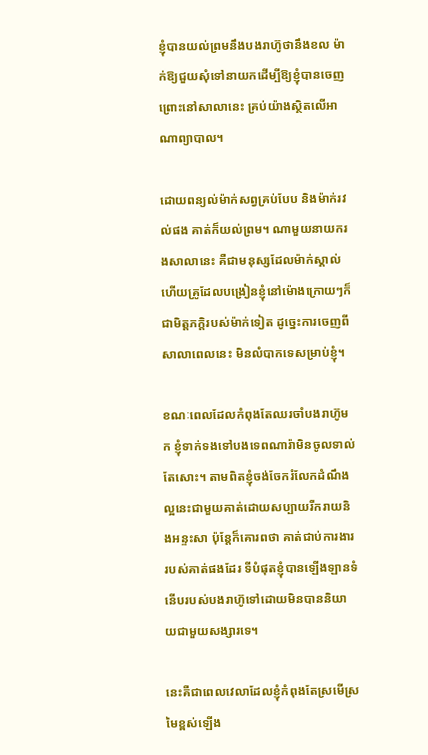ខ្ញុំបានយល់ព្រមនឹងបងរាហ៊ូថានឹងខល ម៉ាក់ឱ្យជួយសុំទៅនាយកដើម្បីឱ្យខ្ញុំបានចេញ ព្រោះនៅសាលានេះ គ្រប់យ៉ាងស្ថិតលើអាណាព្យាបាល។

ដោយពន្យល់ម៉ាក់សព្វគ្រប់បែប និងម៉ាក់រវល់ផង គាត់ក៏យល់ព្រម។ ណាមួយនាយករងសាលានេះ គឺជាមនុស្សដែលម៉ាក់ស្គាល់ ហើយគ្រូដែលបង្រៀនខ្ញុំនៅម៉ោងក្រោយៗក៏ជាមិត្តភក្តិរបស់ម៉ាក់ទៀត ដូច្នេះការចេញពីសាលាពេលនេះ មិនលំបាកទេសម្រាប់ខ្ញុំ។

ខណៈពេលដែលកំពុងតែឈរចាំបងរាហ៊ូមក ខ្ញុំទាក់ទងទៅបងទេពណារ៉ាមិនចូលទាល់តែសោះ។ តាមពិតខ្ញុំចង់ចែករំលែកដំណឹងល្អនេះជាមួយគាត់ដោយសប្បាយរីករាយនិងអន្ទះសា ប៉ុន្តែក៏គោរពថា គាត់ជាប់ការងាររបស់គាត់ផងដែរ ទីបំផុតខ្ញុំបានឡើងឡានទំនើបរបស់បងរាហ៊ូទៅដោយមិនបាននិយាយជាមួយសង្សារទេ។

នេះគឺជាពេលវេលាដែលខ្ញុំកំពុងតែស្រមើស្រមៃខ្ពស់ឡើង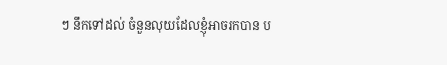ៗ នឹកទៅដល់ ចំនួនលុយដែលខ្ញុំអាចរកបាន ប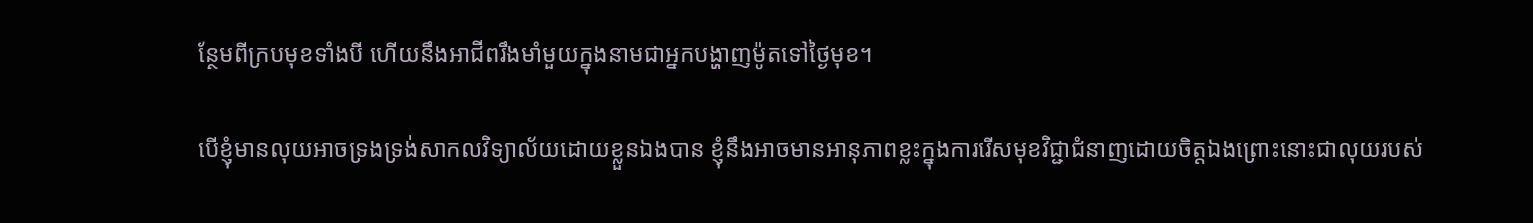ន្ថែមពីក្របមុខទាំងបី ហើយនឹងអាជីពរឹងមាំមួយក្នុងនាមជាអ្នកបង្ហាញម៉ូតទៅថ្ងៃមុខ។

បើខ្ញុំមានលុយអាចទ្រងទ្រង់សាកលវិទ្យាល័យដោយខ្លួនឯងបាន ខ្ញុំនឹងអាចមានអានុភាពខ្លះក្នុងការរើសមុខវិជ្ជាជំនាញដោយចិត្តឯងព្រោះនោះជាលុយរបស់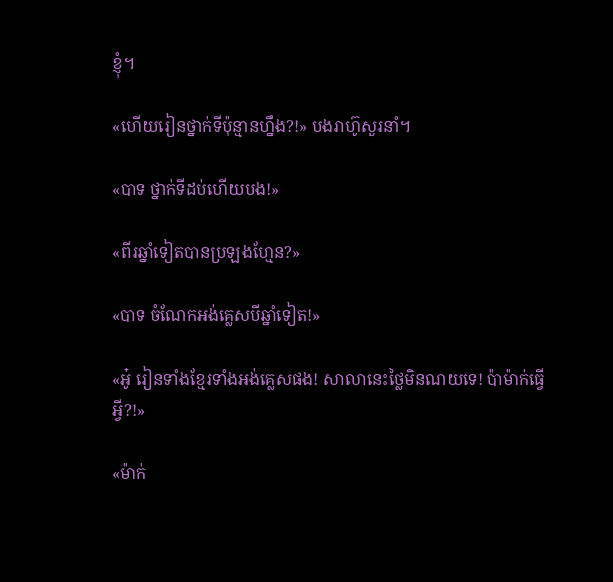ខ្ញុំ។

«ហើយរៀនថ្នាក់ទីប៉ុន្មានហ្នឹង?!» បងរាហ៊ូសួរនាំ។

«បាទ ថ្នាក់ទីដប់ហើយបង!»

«ពីរឆ្នាំទៀតបានប្រឡងហ្មែន?»

«បាទ ចំណែកអង់គ្លេសបីឆ្នាំទៀត!»

«អូ៎ រៀនទាំងខ្មែរទាំងអង់គ្លេសផង! សាលានេះថ្លៃមិនណយទេ! ប៉ាម៉ាក់ធ្វើអ្វី?!»

«ម៉ាក់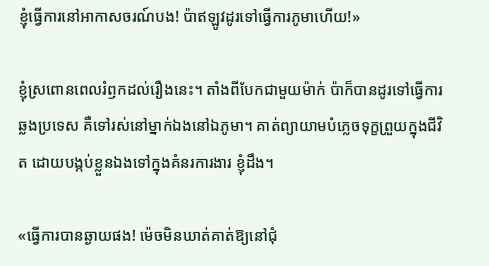ខ្ញុំធ្វើការនៅអាកាសចរណ៍បង! ប៉ាឥឡូវដូរទៅធ្វើការភូមាហើយ!»

ខ្ញុំស្រពោនពេលរំឭកដល់រឿងនេះ។ តាំងពីបែកជាមួយម៉ាក់ ប៉ាក៏បានដូរទៅធ្វើការឆ្លងប្រទេស គឺទៅរស់នៅម្នាក់ឯងនៅឯភូមា។ គាត់ព្យាយាមបំភ្លេចទុក្ខព្រួយក្នុងជីវិត ដោយបង្កប់ខ្លួនឯងទៅក្នុងគំនរការងារ ខ្ញុំដឹង។

«ធ្វើការបានឆ្ងាយផង! ម៉េចមិនឃាត់គាត់ឱ្យនៅជុំ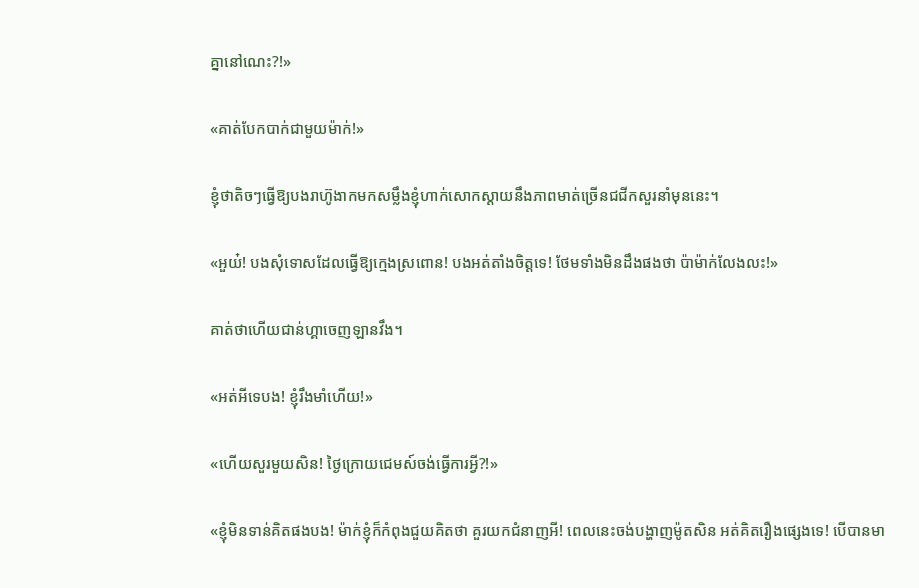គ្នានៅណេះ?!»

«គាត់បែកបាក់ជាមួយម៉ាក់!»

ខ្ញុំថាតិចៗធ្វើឱ្យបងរាហ៊ូងាកមកសម្លឹងខ្ញុំហាក់សោកស្តាយនឹងភាពមាត់ច្រើនជជីកសួរនាំមុននេះ។

«អួយ៎! បងសុំទោសដែលធ្វើឱ្យក្មេងស្រពោន! បងអត់តាំងចិត្តទេ! ថែមទាំងមិនដឹងផងថា ប៉ាម៉ាក់លែងលះ!»

គាត់ថាហើយជាន់ហ្គាចេញឡានវឹង។

«អត់អីទេបង! ខ្ញុំរឹងមាំហើយ!»

«ហើយសួរមួយសិន! ថ្ងៃក្រោយជេមស៍ចង់ធ្វើការអ្វី?!»

«ខ្ញុំមិនទាន់គិតផងបង! ម៉ាក់ខ្ញុំក៏កំពុងជួយគិតថា គួរយកជំនាញអី! ពេលនេះចង់បង្ហាញម៉ូតសិន អត់គិតរឿងផ្សេងទេ! បើបានមា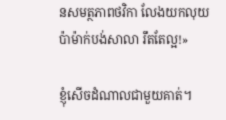នសមត្ថភាពថវិកា លែងយកលុយប៉ាម៉ាក់បង់សាលា រឹតតែល្អ!»

ខ្ញុំសើចដំណាលជាមួយគាត់។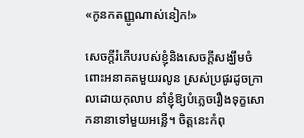«កូនកតញ្ញូណាស់នៀក!»

សេចក្តីរំភើបរបស់ខ្ញុំនិងសេចក្តីសង្ឃឹមចំពោះអនាគតមួយរលូន ស្រស់ប្រផូរដូចក្រាលដោយកុលាប នាំខ្ញុំឱ្យបំភ្លេចរឿងទុក្ខសោកនានាទៅមួយអន្លើ។ ចិត្តនេះកំពុ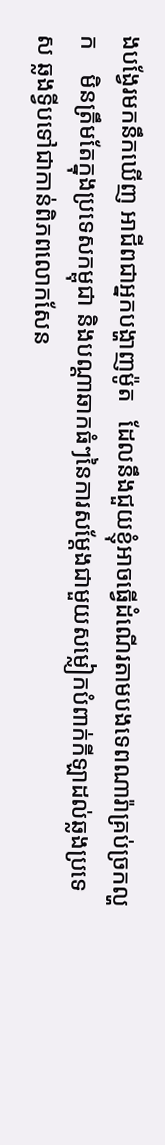ងបង្វែរមកនឹកឃើញ អាជីពជាអ្នកបង្ហាញម៉ូត   ដែលនឹងជួយខ្ញុំអាចធ្វើដំណើរតាមបងទេពណារ៉ាគ្រប់ច្រកល្ហក    មិនត្រឹមតែក្នុងប្រទេសកម្ពុជា និងបណ្ដាឆាកធំៗនៃការសម្តែងជាមួយសម្លៀកបំពាក់កីឡាដល់ឆ្លងប្រទេស ឆ្លងទ្វីបទៅជាកាន់ពិភពលោកសែន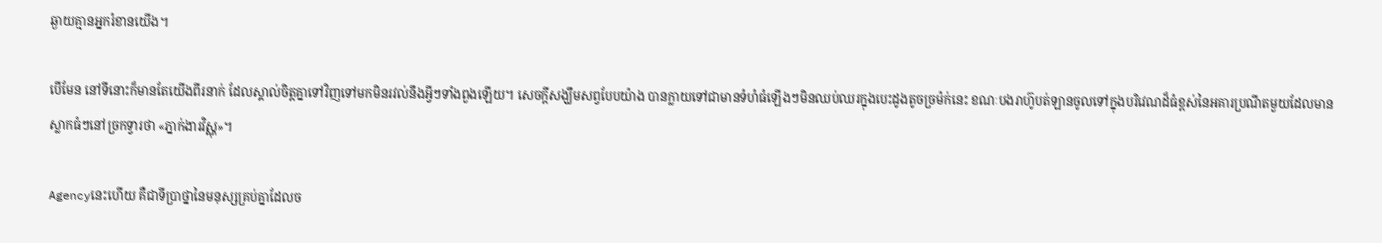ឆ្ងាយគ្មានអ្នករំខានយើង។

បើមែន នៅទីនោះក៏មានតែយើងពីរនាក់ ដែលស្គាល់ចិត្តគ្នាទៅវិញទៅមកមិនរវល់នឹងអ្វីៗទាំងពួងឡើយ។ សេចក្ដីសង្ឃឹមសព្វបែបយ៉ាង បានក្លាយទៅជាមានទំហំធំឡើងៗមិនឈប់ឈរក្នុងបេះដូងតូចច្រម៉ក់នេះ ខណៈបងរាហ៊ូបត់ឡានចូលទៅក្នុងបរិវេណដ៏ធំខ្ពស់នៃអគារប្រណីតមួយដែលមានស្លាកធំៗនៅច្រកទ្វារថា «ភ្នាក់ងារវិស្ណុ»។

Agencyនេះហើយ គឺជាទីប្រាថ្នានៃមនុស្សគ្រប់គ្នាដែលច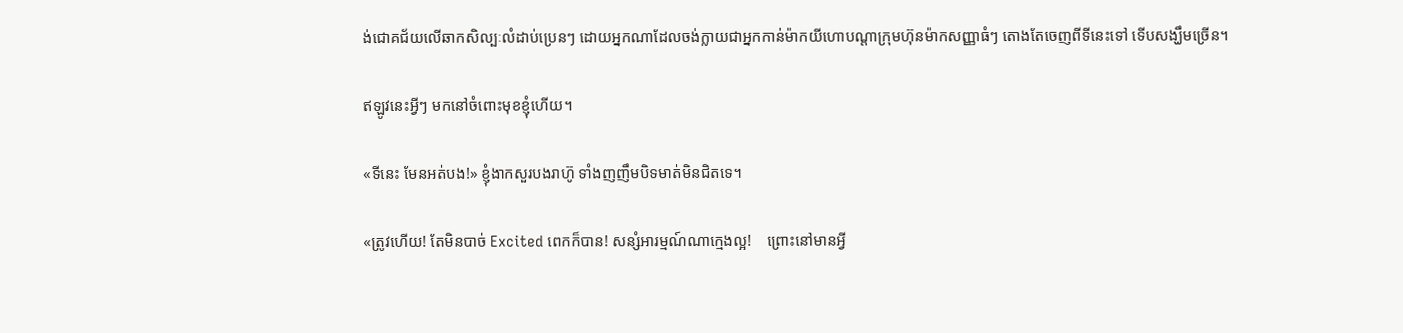ង់ជោគជ័យលើឆាកសិល្បៈលំដាប់ប្រេនៗ ដោយអ្នកណាដែលចង់ក្លាយជាអ្នកកាន់ម៉ាកយីហោបណ្តាក្រុមហ៊ុនម៉ាកសញ្ញាធំៗ តោងតែចេញពីទីនេះទៅ ទើបសង្ឃឹមច្រើន។

ឥឡូវនេះអ្វីៗ មកនៅចំពោះមុខខ្ញុំហើយ។

«ទីនេះ មែនអត់បង!» ខ្ញុំងាកសួរបងរាហ៊ូ ទាំងញញឹមបិទមាត់មិនជិតទេ។

«ត្រូវហើយ! តែមិនបាច់ Excited ពេកក៏បាន! សន្សំអារម្មណ៍ណាក្មេងល្អ!    ព្រោះនៅមានអ្វី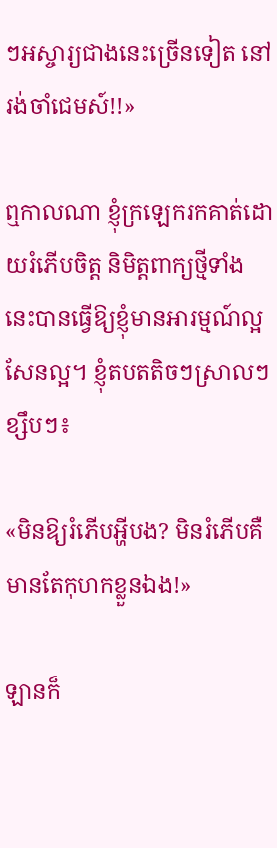ៗអស្ចារ្យជាងនេះច្រើនទៀត នៅរង់ចាំជេមស៍!!»

ឮកាលណា ខ្ញុំក្រឡេករកគាត់ដោយរំភើបចិត្ត និមិត្តពាក្យថ្មីទាំងនេះបានធ្វើឱ្យខ្ញុំមានអារម្មណ៍ល្អសែនល្អ។ ខ្ញុំតបតតិចៗស្រាលៗខ្សឹបៗ៖

«មិនឱ្យរំភើបអ្ហីបង? មិនរំភើបគឺមានតែកុហកខ្លួនឯង!»

ឡានក៏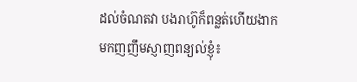ដល់ចំណតវា បងរាហ៊ូក៏ពន្លត់ហើយងាកមកញញឹមស្ញាញពន្យល់ខ្ញុំ៖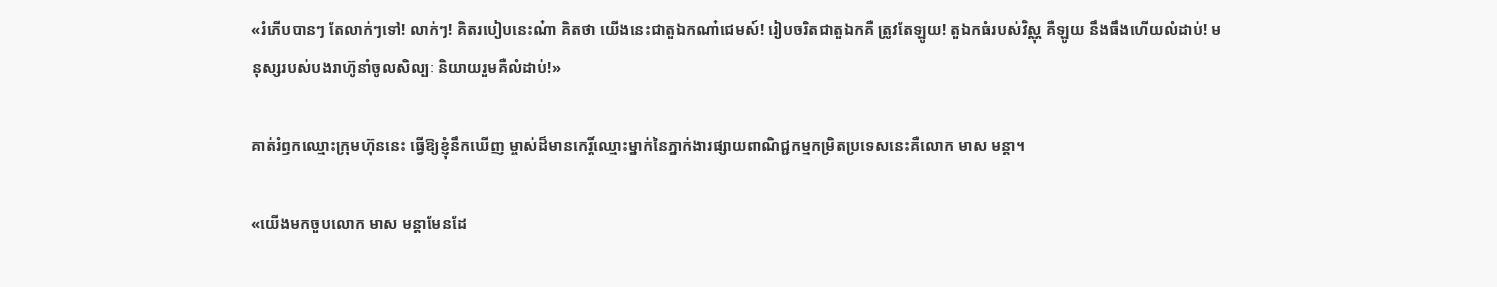«រំភើបបានៗ តែលាក់ៗទៅ! លាក់ៗ! គិតរបៀបនេះណ៎ា គិតថា យើងនេះជាតួឯកណា៎ជេមស៍! រៀបចរិតជាតួឯកគឺ ត្រូវតែឡូយ! តួឯកធំរបស់វិស្ណុ គឺឡូយ នឹងធឹងហើយលំដាប់! មនុស្សរបស់បងរាហ៊ូនាំចូលសិល្បៈ និយាយរួមគឺលំដាប់!»

គាត់រំឭកឈ្មោះក្រុមហ៊ុននេះ ធ្វើឱ្យខ្ញុំនឹកឃើញ ម្ចាស់ដ៏មានកេរ្តិ៍ឈ្មោះម្នាក់នៃភ្នាក់ងារផ្សាយពាណិជ្ជកម្មកម្រិតប្រទេសនេះគឺលោក មាស មន្តា។

«យើងមកចួបលោក មាស មន្តាមែនដែ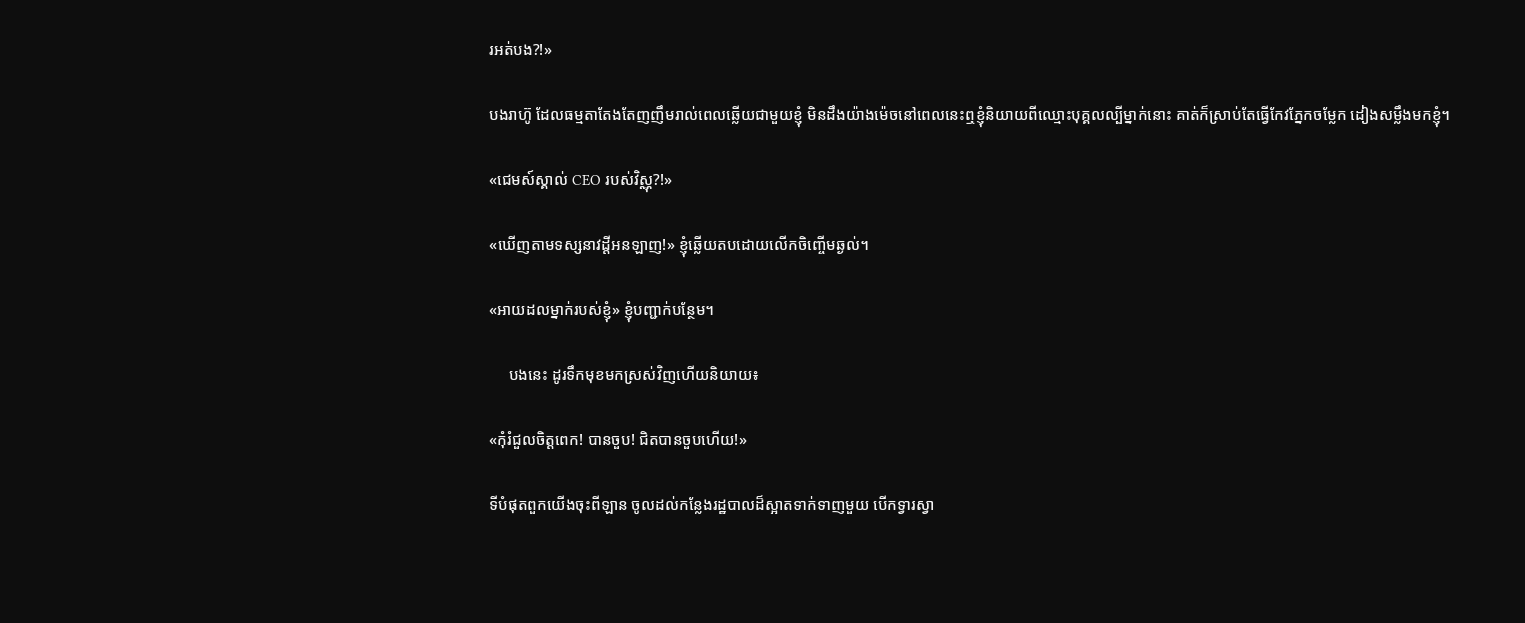រអត់បង?!»

បងរាហ៊ូ ដែលធម្មតាតែងតែញញឹមរាល់ពេលឆ្លើយជាមួយខ្ញុំ មិនដឹងយ៉ាងម៉េចនៅពេលនេះឮខ្ញុំនិយាយពីឈ្មោះបុគ្គលល្បីម្នាក់នោះ គាត់ក៏ស្រាប់តែធ្វើកែវភ្នែកចម្លែក ដៀងសម្លឹងមកខ្ញុំ។

«ជេមស៍ស្គាល់ CEO របស់វិស្ណុ?!»

«ឃើញតាមទស្សនាវដ្តីអនឡាញ!» ខ្ញុំឆ្លើយតបដោយលើកចិញ្ចើមឆ្ងល់។

«អាយដលម្នាក់របស់ខ្ញុំ» ខ្ញុំបញ្ជាក់បន្ថែម។

     បងនេះ ដូរទឹកមុខមកស្រស់វិញហើយនិយាយ៖

«កុំរំជួលចិត្តពេក! បានចួប! ជិតបានចួបហើយ!»

ទីបំផុតពួកយើងចុះពីឡាន ចូលដល់កន្លែងរដ្ឋបាលដ៏ស្អាតទាក់ទាញមួយ បើកទ្វារស្វា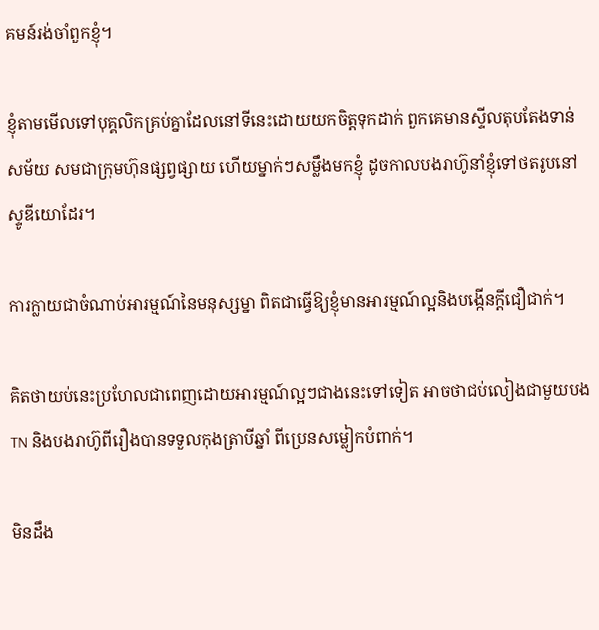គមន៍រង់ចាំពួកខ្ញុំ។

ខ្ញុំតាមមើលទៅបុគ្គលិកគ្រប់គ្នាដែលនៅទីនេះដោយយកចិត្តទុកដាក់ ពួកគេមានស្ទីលតុបតែងទាន់សម័យ សមជាក្រុមហ៊ុនផ្សព្វផ្សាយ ហើយម្នាក់ៗសម្លឹងមកខ្ញុំ ដូចកាលបងរាហ៊ូនាំខ្ញុំទៅថតរូបនៅស្ទូឌីយោដែរ។

ការក្លាយជាចំណាប់អារម្មណ៍នៃមនុស្សម្នា ពិតជាធ្វើឱ្យខ្ញុំមានអារម្មណ៍ល្អនិងបង្កើនក្តីជឿជាក់។

គិតថាយប់នេះប្រហែលជាពេញដោយអារម្មណ៍ល្អៗជាងនេះទៅទៀត អាចថាជប់លៀងជាមួយបងTN និងបងរាហ៊ូពីរឿងបានទទួលកុងត្រាបីឆ្នាំ ពីប្រេនសម្លៀកបំពាក់។

មិនដឹង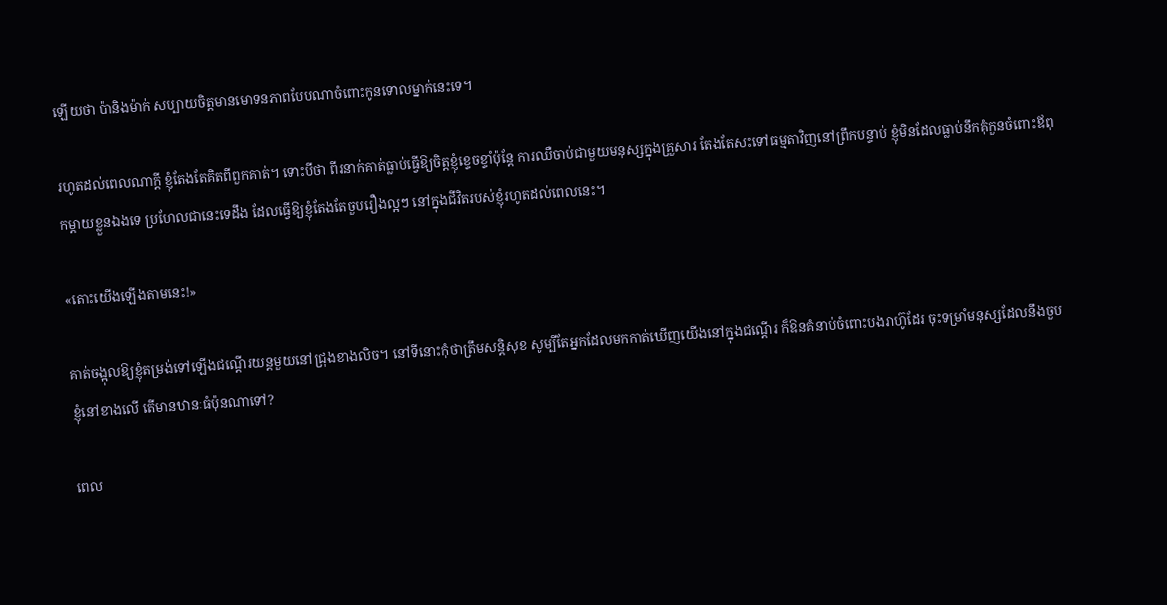ឡើយថា ប៉ានិងម៉ាក់ សប្បាយចិត្តមានមោទនភាពបែបណាចំពោះកូនទោលម្នាក់នេះទេ។

រហូតដល់ពេលណាក្តី ខ្ញុំតែងតែគិតពីពួកគាត់។ ទោះបីថា ពីរនាក់គាត់ធ្លាប់ធ្វើឱ្យចិត្តខ្ញុំខ្ទេចខ្ទាំប៉ុន្តែ ការឈឺចាប់ជាមួយមនុស្សក្នុងគ្រួសារ តែងតែសះទៅធម្មតាវិញនៅព្រឹកបន្ទាប់ ខ្ញុំមិនដែលធ្លាប់នឹកគុំកួនចំពោះឪពុកម្តាយខ្លួនឯងទេ ប្រហែលជានេះទេដឹង ដែលធ្វើឱ្យខ្ញុំតែងតែចួបរឿងល្អៗ នៅក្នុងជីវិតរបស់ខ្ញុំរហូតដល់ពេលនេះ។

«តោះយើងឡើងតាមនេះ!»

គាត់ចង្អុលឱ្យខ្ញុំតម្រង់ទៅឡើងជណ្ដើរយន្តមួយនៅជ្រុងខាងលិច។ នៅទីនោះកុំថាត្រឹមសន្តិសុខ សូម្បីតែអ្នកដែលមកកាត់ឃើញយើងនៅក្នុងជណ្តើរ ក៏ឱនគំនាប់ចំពោះបងរាហ៊ូដែរ ចុះទម្រាំមនុស្សដែលនឹងចួបខ្ញុំនៅខាងលើ តើមានឋានៈធំប៉ុនណាទៅ?

ពេល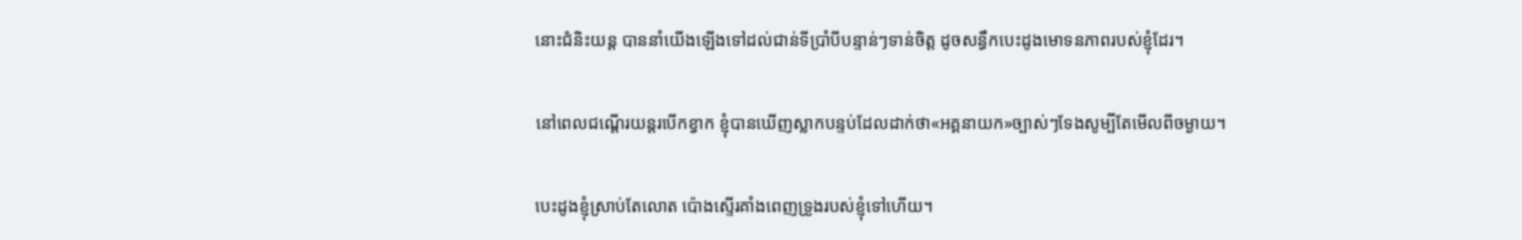នោះជំនិះយន្ត បាននាំយើងឡើងទៅដល់ជាន់ទីប្រាំបីបន្ទាន់ៗទាន់ចិត្ត ដូចសន្ធឹកបេះដូងមោទនភាពរបស់ខ្ញុំដែរ។

នៅពេលជណ្ដើរយន្តរបើកខ្វាក ខ្ញុំបានឃើញស្លាកបន្ទប់ដែលដាក់ថា«អគ្គនាយក»ច្បាស់ៗទែងសូម្បីតែមើលពីចម្ងាយ។

បេះដូងខ្ញុំស្រាប់តែលោត ប៉ោងស្ទើរគាំងពេញទ្រូងរបស់ខ្ញុំទៅហើយ។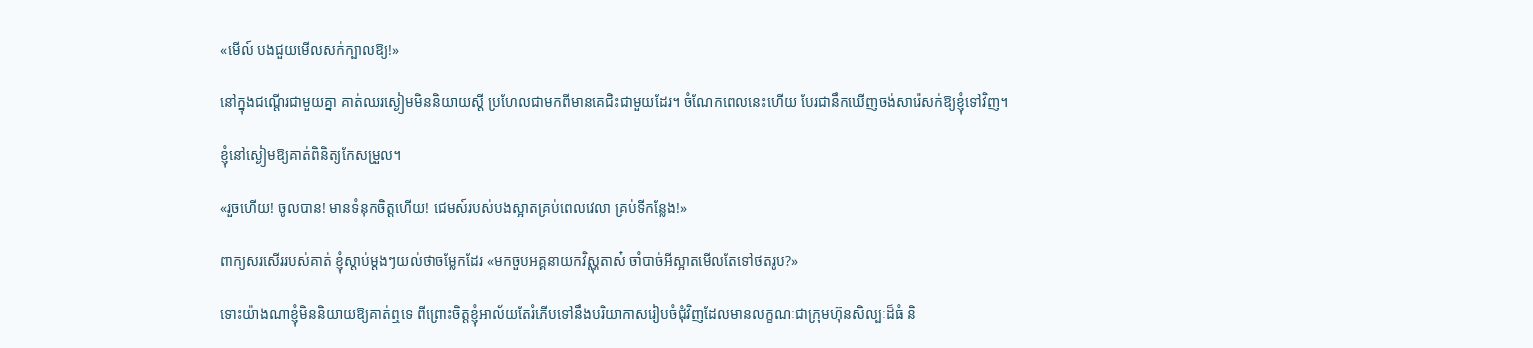«មើល៍ បងជួយមើលសក់ក្បាលឱ្យ!»

នៅក្នុងជណ្ដើរជាមួយគ្នា គាត់ឈរស្ងៀមមិននិយាយស្ដី ប្រហែលជាមកពីមានគេជិះជាមួយដែរ។ ចំណែកពេលនេះហើយ បែរជានឹកឃើញចង់សារ៉េសក់ឱ្យខ្ញុំទៅវិញ។

ខ្ញុំនៅស្ងៀមឱ្យគាត់ពិនិត្យកែសម្រួល។

«រួចហើយ! ចូលបាន! មានទំនុកចិត្តហើយ! ជេមស៍របស់បងស្អាតគ្រប់ពេលវេលា គ្រប់ទីកន្លែង!»

ពាក្យសរសើររបស់គាត់ ខ្ញុំស្ដាប់ម្តងៗយល់ថាចម្លែកដែរ «មកចួបអគ្គនាយកវិស្ណុតាស៎ ចាំបាច់អីស្អាតមើលតែទៅថតរូប?»

ទោះយ៉ាងណាខ្ញុំមិននិយាយឱ្យគាត់ឮទេ ពីព្រោះចិត្តខ្ញុំអាល័យតែរំភើបទៅនឹងបរិយាកាសរៀបចំជុំវិញដែលមានលក្ខណៈជាក្រុមហ៊ុនសិល្បៈដ៏ធំ និ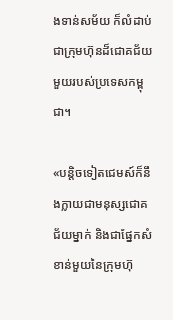ងទាន់សម័យ ក៏លំដាប់ជាក្រុមហ៊ុនដ៏ជោគជ័យមួយរបស់ប្រទេសកម្ពុជា។

«បន្តិចទៀតជេមស៍ក៏នឹងក្លាយជាមនុស្សជោគជ័យម្នាក់ និងជាផ្នែកសំខាន់មួយនៃក្រុមហ៊ុ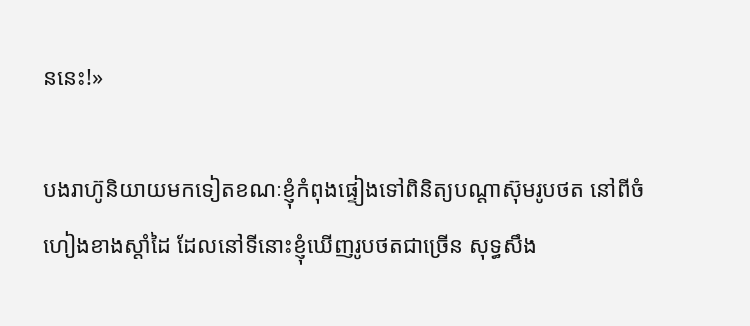ននេះ!»

បងរាហ៊ូនិយាយមកទៀតខណៈខ្ញុំកំពុងផ្ទៀងទៅពិនិត្យបណ្តាស៊ុមរូបថត នៅពីចំហៀងខាងស្ដាំដៃ ដែលនៅទីនោះខ្ញុំឃើញរូបថតជាច្រើន សុទ្ធសឹង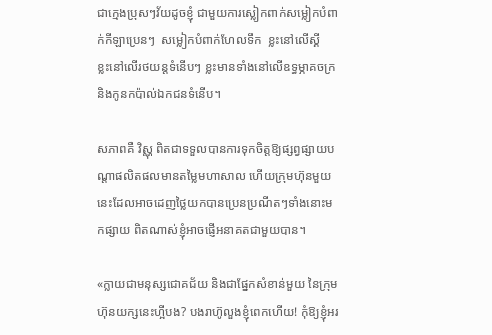ជាក្មេងប្រុសៗវ័យដូចខ្ញុំ ជាមួយការស្លៀកពាក់សម្លៀកបំពាក់កីឡាប្រេនៗ  សម្លៀកបំពាក់ហែលទឹក  ខ្លះនៅលើស្គី     ខ្លះនៅលើរថយន្តទំនើបៗ ខ្លះមានទាំងនៅលើឧទ្ធម្ភាគចក្រ និងកូនកប៉ាល់ឯកជនទំនើប។

សភាពគឺ វិស្ណុ ពិតជាទទួលបានការទុកចិត្តឱ្យផ្សព្វផ្សាយបណ្តាផលិតផលមានតម្លៃមហាសាល ហើយក្រុមហ៊ុនមួយនេះដែលអាចដេញថ្លៃយកបានប្រេនប្រណីតៗទាំងនោះមកផ្សាយ ពិតណាស់ខ្ញុំអាចផ្ញើអនាគតជាមួយបាន។

«ក្លាយជាមនុស្សជោគជ័យ និងជាផ្នែកសំខាន់មួយ នៃក្រុមហ៊ុនយក្សនេះហ្អីបង? បងរាហ៊ូលួងខ្ញុំពេកហើយ! កុំឱ្យខ្ញុំអរ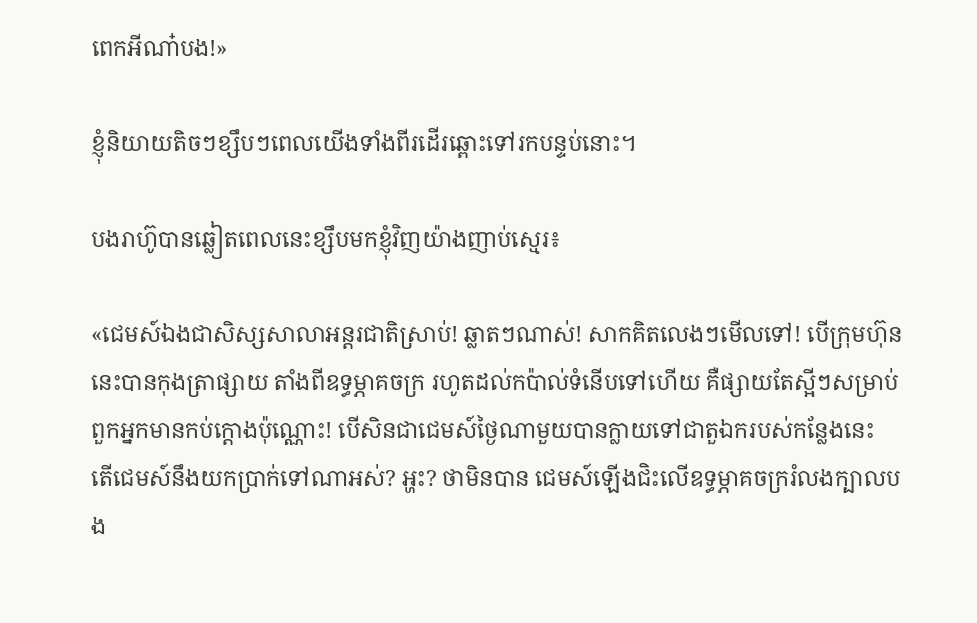ពេកអីណា៎បង!»

ខ្ញុំនិយាយតិចៗខ្សឹបៗពេលយើងទាំងពីរដើរឆ្ពោះទៅរកបន្ទប់នោះ។

បងរាហ៊ូបានឆ្លៀតពេលនេះខ្សឹបមកខ្ញុំវិញយ៉ាងញាប់ស្មេរ៖

«ជេមស៍ឯងជាសិស្សសាលាអន្តរជាតិស្រាប់! ឆ្លាតៗណាស់! សាកគិតលេងៗមើលទៅ! បើក្រុមហ៊ុននេះបានកុងត្រាផ្សាយ តាំងពីឧទ្ធម្ភាគចក្រ រហូតដល់កប៉ាល់ទំនើបទៅហើយ គឺផ្សាយតែស្អីៗសម្រាប់ពួកអ្នកមានកប់ក្ដោងប៉ុណ្ណោះ! បើសិនជាជេមស៍ថ្ងៃណាមួយបានក្លាយទៅជាតួឯករបស់កន្លែងនេះ  តើជេមស៍នឹងយកប្រាក់ទៅណាអស់? អ្ហះ? ថាមិនបាន ជេមស៍ឡើងជិះលើឧទ្ធម្ភាគចក្ររំលងក្បាលបង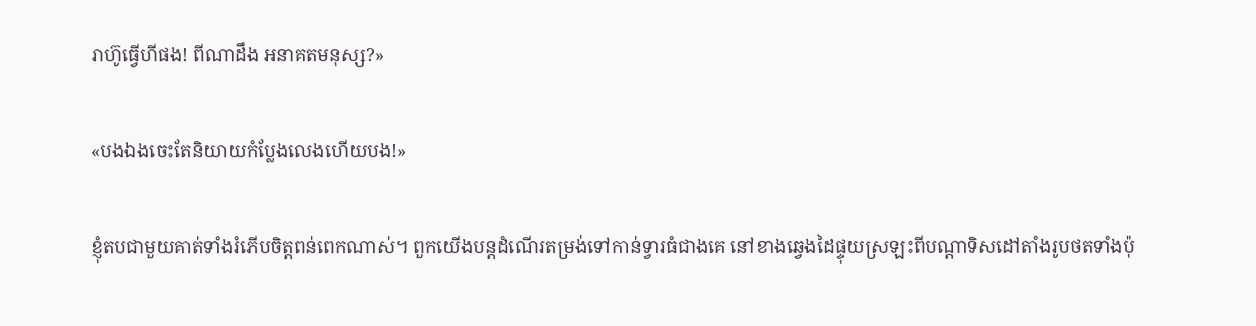រាហ៊ូធ្វើហីផង! ពីណាដឹង អនាគតមនុស្ស?»

«បងឯងចេះតែនិយាយកំប្លែងលេងហើយបង!»

ខ្ញុំតបជាមួយគាត់ទាំងរំភើបចិត្តពន់ពេកណាស់។ ពួកយើងបន្តដំណើរតម្រង់ទៅកាន់ទ្វារធំជាងគេ នៅខាងឆ្វេងដៃផ្ទុយស្រឡះពីបណ្តាទិសដៅតាំងរូបថតទាំងប៉ុ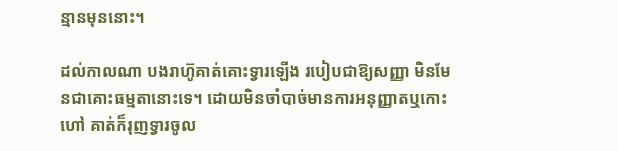ន្មានមុននោះ។

ដល់កាលណា បងរាហ៊ូគាត់គោះទ្វារឡើង របៀបជាឱ្យសញ្ញា មិនមែនជាគោះធម្មតានោះទេ។ ដោយមិនចាំបាច់មានការអនុញ្ញាតឬកោះហៅ គាត់ក៏រុញទ្វារចូល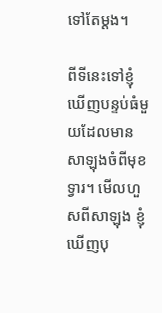ទៅតែម្តង។

ពីទីនេះទៅខ្ញុំឃើញបន្ទប់ធំមួយដែលមានសាឡុងចំពីមុខទ្វារ។ មើលហួសពីសាឡុង ខ្ញុំឃើញបុ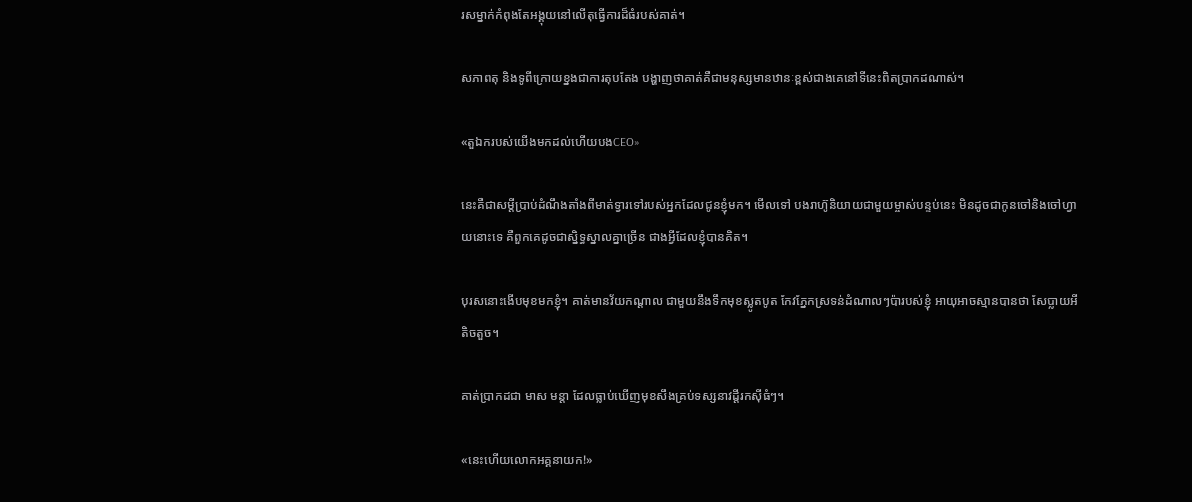រសម្នាក់កំពុងតែអង្គុយនៅលើតុធ្វើការដ៏ធំរបស់គាត់។

សភាពតុ និងទូពីក្រោយខ្នងជាការតុបតែង បង្ហាញថាគាត់គឺជាមនុស្សមានឋានៈខ្ពស់ជាងគេនៅទីនេះពិតប្រាកដណាស់។

«តួឯករបស់យើងមកដល់ហើយបងCEO»

នេះគឺជាសម្ដីប្រាប់ដំណឹងតាំងពីមាត់ទ្វារទៅរបស់អ្នកដែលជូនខ្ញុំមក។ មើលទៅ បងរាហ៊ូនិយាយជាមួយម្ចាស់បន្ទប់នេះ មិនដូចជាកូនចៅនិងចៅហ្វាយនោះទេ គឺពួកគេដូចជាស្និទ្ធស្នាលគ្នាច្រើន ជាងអ្វីដែលខ្ញុំបានគិត។

បុរសនោះងើបមុខមកខ្ញុំ។ គាត់មានវ័យកណ្តាល ជាមួយនឹងទឹកមុខស្លូតបូត កែវភ្នែកស្រទន់ដំណាលៗប៉ារបស់ខ្ញុំ អាយុអាចស្មានបានថា សែប្លាយអីតិចតួច។

គាត់ប្រាកដជា មាស មន្តា ដែលធ្លាប់ឃើញមុខសឹងគ្រប់ទស្សនាវដ្តីរកស៊ីធំៗ។

«នេះហើយលោកអគ្គនាយក!»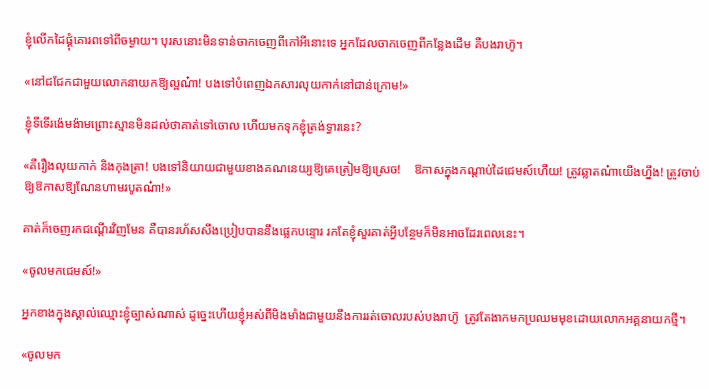ខ្ញុំលើកដៃផ្គុំគោរពទៅពីចម្ងាយ។ បុរសនោះមិនទាន់ចាកចេញពីកៅអីនោះទេ អ្នកដែលចាកចេញពីកន្លែងដើម គឺបងរាហ៊ូ។

«នៅជជែកជាមួយលោកនាយកឱ្យល្អណ៎ា! បងទៅបំពេញឯកសារលុយកាក់នៅជាន់ក្រោម!»

ខ្ញុំទីទើរង៉េមង៉ាមព្រោះស្មានមិនដល់ថាគាត់ទៅចោល ហើយមកទុកខ្ញុំត្រង់ទ្វារនេះ?

«គឺរឿងលុយកាក់ និងកុងត្រា! បងទៅនិយាយជាមួយខាងគណនេយ្យឱ្យគេត្រៀមឱ្យស្រេច!    ឱកាសក្នុងកណ្តាប់ដៃជេមស៍ហើយ! ត្រូវឆ្លាតណ៎ាយើងហ្នឹង! ត្រូវចាប់ឱ្យឱកាសឱ្យណែនហាមរបូតណ៎ា!»

គាត់ក៏ចេញរកជណ្តើរវិញមែន គឺបានរហ័សសឹងប្រៀបបាននឹងផ្លេកបន្ទោរ រកតែខ្ញុំសួរគាត់អ្វីបន្ថែមក៏មិនអាចដែរពេលនេះ។

«ចូលមកជេមស៍!»

អ្នកខាងក្នុងស្គាល់ឈ្មោះខ្ញុំច្បាស់ណាស់ ដូច្នេះហើយខ្ញុំអស់ពីមិងមាំងជាមួយនឹងការរត់ចោលរបស់បងរាហ៊ូ  ត្រូវតែងាកមកប្រឈមមុខដោយលោកអគ្គនាយកថ្មី។

«ចូលមក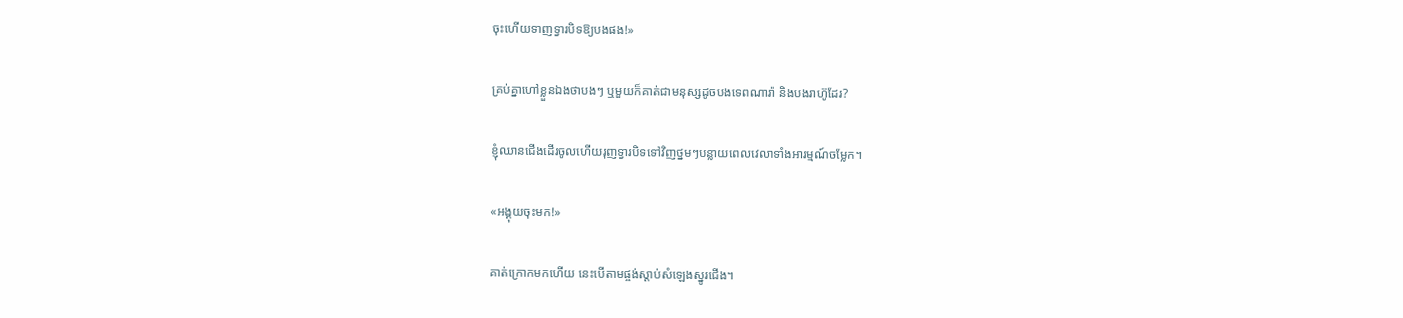ចុះហើយទាញទ្វារបិទឱ្យបងផង!»

គ្រប់គ្នាហៅខ្លួនឯងថាបងៗ ឬមួយក៏គាត់ជាមនុស្សដូចបងទេពណារ៉ា និងបងរាហ៊ូដែរ?

ខ្ញុំឈានជើងដើរចូលហើយរុញទ្វារបិទទៅវិញថ្នមៗបន្លាយពេលវេលាទាំងអារម្មណ៍ចម្លែក។

«អង្គុយចុះមក!»

គាត់ក្រោកមកហើយ នេះបើតាមផ្ចង់ស្តាប់សំឡេងស្នូរជើង។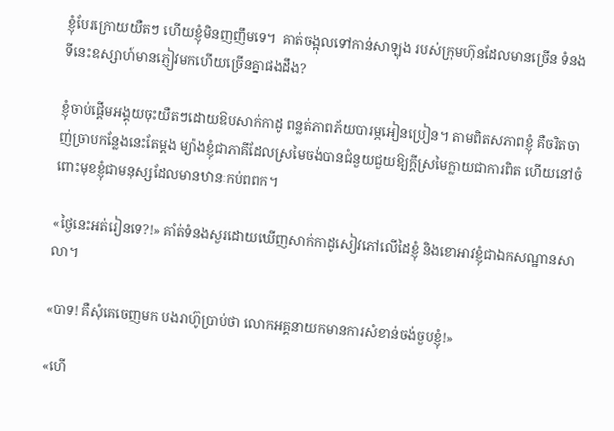ខ្ញុំបែរក្រោយយឺតៗ ហើយខ្ញុំមិនញញឹមទេ។  គាត់ចង្អុលទៅកាន់សាឡុង របស់ក្រុមហ៊ុនដែលមានច្រើន ទំនងទីនេះឧស្សាហ៍មានភ្ញៀវមកហើយច្រើនគ្នាផងដឹង?

ខ្ញុំចាប់ផ្ដើមអង្គុយចុះយឺតៗដោយឱបសាក់កាដូ ពន្លត់ភាពភ័យបារម្ភអៀនប្រៀន។ តាមពិតសភាពខ្ញុំ គឺចរិតចាញ់ច្រាបកន្លែងនេះតែម្តង ម្យ៉ាងខ្ញុំជាភាគីដែលស្រមៃចង់បានជំនួយជួយឱ្យក្តីស្រមៃក្លាយជាការពិត ហើយនៅចំពោះមុខខ្ញុំជាមនុស្សដែលមានឋានៈកប់ពពក។

«ថ្ងៃនេះអត់រៀនទេ?!» គាំត់ទំនងសួរដោយឃើញសាក់កាដូសៀវភៅលើដៃខ្ញុំ និងខោអាវខ្ញុំជាឯកសណ្ឋានសាលា។

«បាទ! គឺសុំគេចេញមក បងរាហ៊ូប្រាប់ថា លោកអគ្គនាយកមានការសំខាន់ចង់ចួបខ្ញុំ!»

«ហើ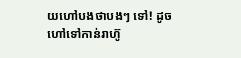យហៅបងថាបងៗ ទៅ! ដូចហៅទៅកាន់រាហ៊ូ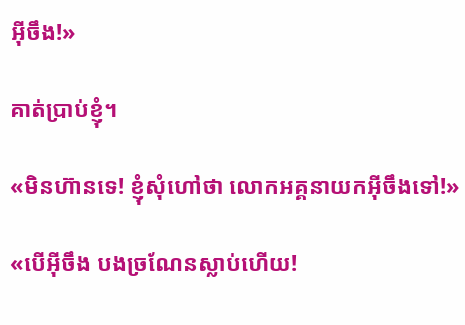អ៊ីចឹង!»

គាត់ប្រាប់ខ្ញុំ។

«មិនហ៊ានទេ! ខ្ញុំសុំហៅថា លោកអគ្គនាយកអ៊ីចឹងទៅ!»

«បើអ៊ីចឹង បងច្រណែនស្លាប់ហើយ!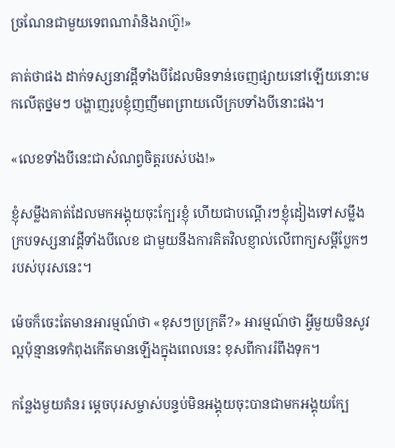ច្រណែនជាមួយទេពណារ៉ានិងរាហ៊ូ!»

គាត់ថាផង ដាក់ទស្សនាវដ្ដីទាំងបីដែលមិនទាន់ចេញផ្សាយនៅឡើយនោះមកលើតុថ្នមៗ បង្ហាញរូបខ្ញុំញញឹមពព្រាយលើក្របទាំងបីនោះផង។

«លេខទាំងបីនេះជាសំណព្វចិត្ដរបស់បង!»

ខ្ញុំសម្លឹងគាត់ដែលមកអង្គុយចុះក្បែរខ្ញុំ ហើយជាបណ្តើរៗខ្ញុំដៀងទៅសម្លឹងក្របទស្សនាវដ្តីទាំងបីលេខ ជាមួយនឹងការគិតវិលខ្ញាល់លើពាក្យសម្ដីប្លែកៗរបស់បុរសនេះ។

ម៉េចក៏ចេះតែមានអារម្មណ៍ថា «ខុសៗប្រក្រតី?» អារម្មណ៍ថា អ្វីមួយមិនសូវល្អប៉ុន្មានទេកំពុងកើតមានឡើងក្នុងពេលនេះ ខុសពីការរំពឹងទុក។

កន្លែងមួយគំនរ ម្តេចបុរសម្ចាស់បន្ទប់មិនអង្គុយចុះបានជាមកអង្គុយក្បែ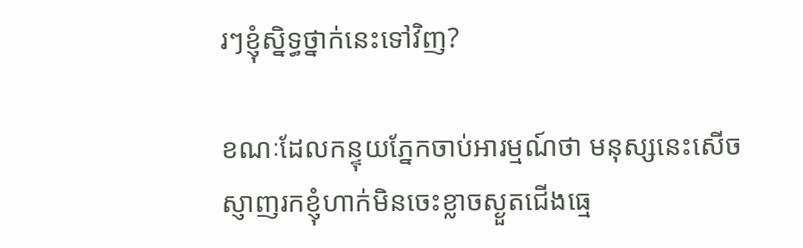រៗខ្ញុំស្និទ្ធថ្នាក់នេះទៅវិញ?

ខណៈដែលកន្ទុយភ្នែកចាប់អារម្មណ៍ថា មនុស្សនេះសើចស្ញាញរកខ្ញុំហាក់មិនចេះខ្លាចស្ងួតជើងធ្មេ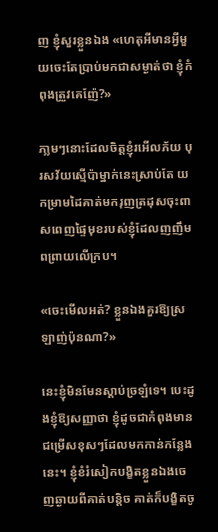ញ ខ្ញុំសួរខ្លួនឯង «ហេតុអីមានអ្វីមួយចេះតែប្រាប់មកជាសម្ងាត់ថា ខ្ញុំកំពុងត្រួវគេញ៉ែ?»

ភា្លមៗនោះដែលចិត្តខ្ញុំរអើលភ័យ បុរសវ័យស្មើប៉ាម្នាក់នេះស្រាប់តែ យកម្រាមដៃគាត់មករុញត្រដុសចុះពាសពេញផ្ទៃមុខរបស់ខ្ញុំដែលញញឹមពព្រាយលើក្រប។

«ចេះមើលអត់? ខ្លួនឯងគួរឱ្យស្រឡាញ់ប៉ុនណា?»

នេះខ្ញុំមិនមែនស្តាប់ច្រឡំទេ។ បេះដូងខ្ញុំឱ្យសញ្ញាថា ខ្ញុំដូចជាកំពុងមានជម្រើសខុសៗដែលមកកាន់កន្លែងនេះ។ ខ្ញុំខំរំសៀកបង្ខិតខ្លួនឯងចេញឆ្ងាយពីគាត់បន្តិច គាត់ក៏បង្ខិតចូ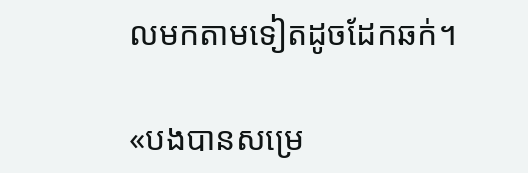លមកតាមទៀតដូចដែកឆក់។

«បងបានសម្រេ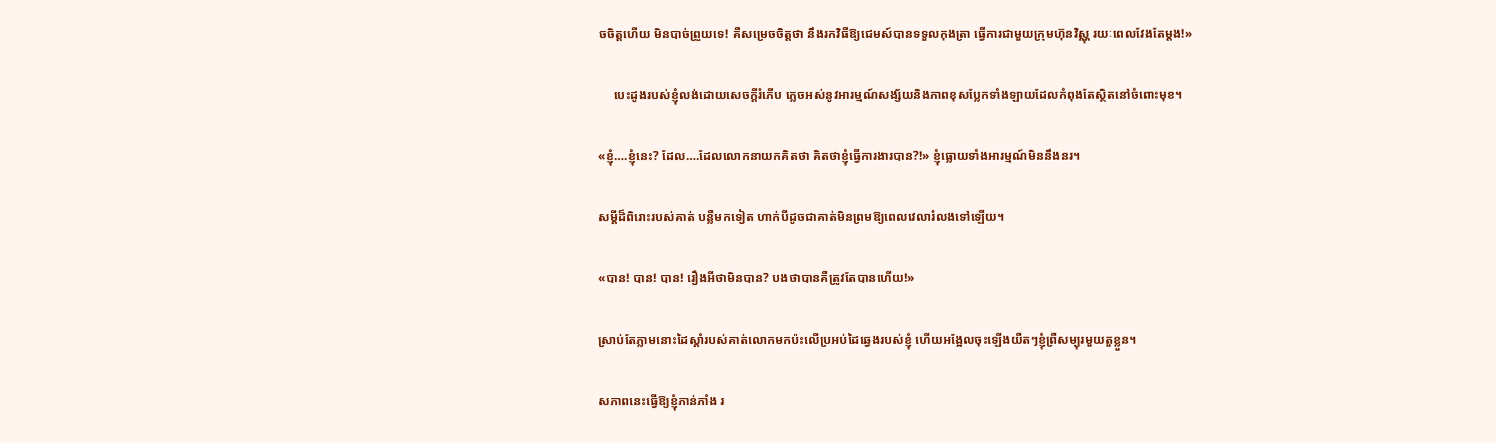ចចិត្តហើយ មិនបាច់ព្រួយទេ! គឺសម្រេចចិត្តថា នឹងរកវិធីឱ្យជេមស៍បានទទួលកុងត្រា ធ្វើការជាមួយក្រុមហ៊ុនវិស្ណុ រយៈពេលវែងតែម្ដង!»

     បេះដូងរបស់ខ្ញុំលង់ដោយសេចក្ដីរំភើប ភ្លេចអស់នូវអារម្មណ៍សង្ស័យនិងភាពខុសប្លែកទាំងឡាយដែលកំពុងតែស្ថិតនៅចំពោះមុខ។

«ខ្ញុំ….ខ្ញុំនេះ? ដែល….ដែលលោកនាយកគិតថា គិតថាខ្ញុំធ្វើការងារបាន?!» ខ្ញុំធ្លោយទាំងអារម្មណ៍មិននឹងនរ។

សម្តីដ៏ពិរោះរបស់គាត់ បន្លឺមកទៀត ហាក់បីដូចជាគាត់មិនព្រមឱ្យពេលវេលារំលងទៅឡើយ។

«បាន! បាន! បាន! រឿងអីថាមិនបាន? បងថាបានគឺត្រូវតែបានហើយ!»

ស្រាប់តែភ្លាមនោះដៃស្ដាំរបស់គាត់លោកមកប៉ះលើប្រអប់ដៃឆ្វេងរបស់ខ្ញុំ ហើយអង្អែលចុះឡើងយឺតៗខ្ញុំព្រឺសម្បុរមួយតួខ្លួន។

សភាពនេះធ្វើឱ្យខ្ញុំភាន់ភាំង រ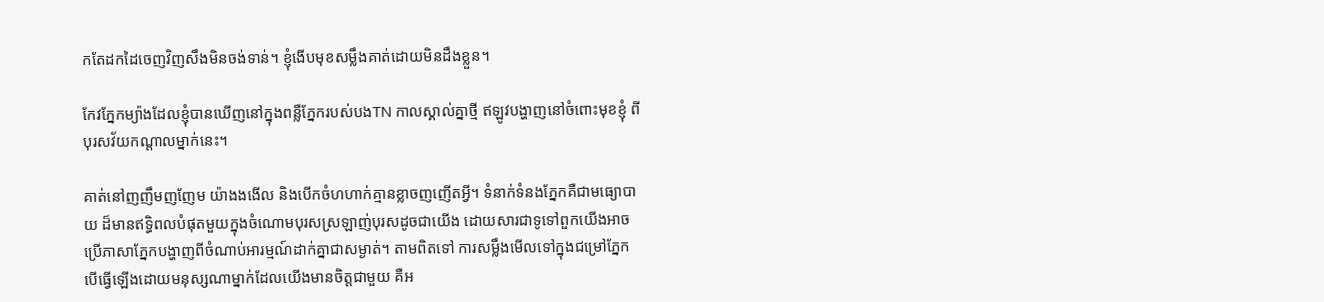កតែដកដៃចេញវិញសឹងមិនចង់ទាន់។ ខ្ញុំងើបមុខសម្លឹងគាត់ដោយមិនដឹងខ្លួន។

កែវភ្នែកម្យ៉ាងដែលខ្ញុំបានឃើញនៅក្នុងពន្លឺភ្នែករបស់បងTN កាលស្គាល់គ្នាថ្មី ឥឡូវបង្ហាញនៅចំពោះមុខខ្ញុំ ពីបុរសវ័យកណ្ដាលម្នាក់នេះ។

គាត់នៅញញឹមញញែម យ៉ាងងងើល និងបើកចំហហាក់គ្មានខ្លាចញញើតអ្វី។ ទំនាក់ទំនងភ្នែកគឺជាមធ្យោបាយ ដ៏មានឥទ្ធិពលបំផុតមួយក្នុងចំណោមបុរសស្រឡាញ់បុរសដូចជាយើង ដោយសារជាទូទៅពួកយើងអាចប្រើភាសាភ្នែកបង្ហាញពីចំណាប់អារម្មណ៍ដាក់គ្នាជាសម្ងាត់។ តាមពិតទៅ ការសម្លឹងមើលទៅក្នុងជម្រៅភ្នែក បើធ្វើឡើងដោយមនុស្សណាម្នាក់ដែលយើងមានចិត្តជាមួយ គឺអ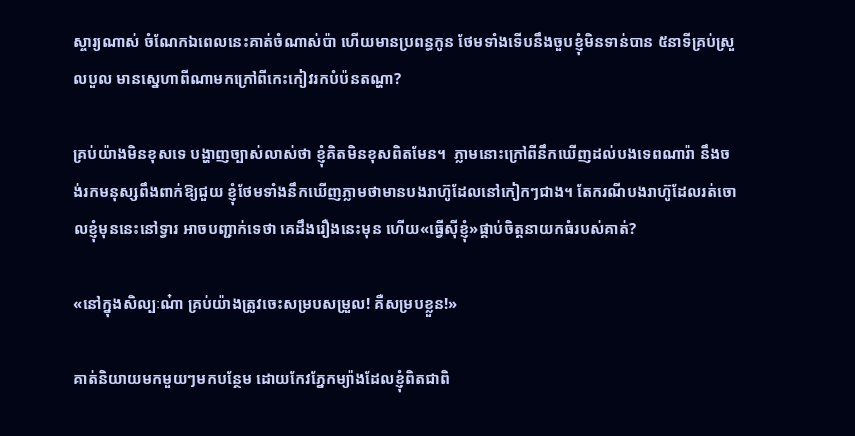ស្ចារ្យណាស់ ចំណែកឯពេលនេះគាត់ចំណាស់ប៉ា ហើយមានប្រពន្ធកូន ថែមទាំងទើបនឹងចួបខ្ញុំមិនទាន់បាន ៥នាទីគ្រប់ស្រួលបួល មានស្នេហាពីណាមកក្រៅពីកេះកៀវរកបំប៉នតណ្ហា?

គ្រប់យ៉ាងមិនខុសទេ បង្ហាញច្បាស់លាស់ថា ខ្ញុំគិតមិនខុសពិតមែន។  ភ្លាមនោះក្រៅពីនឹកឃើញដល់បងទេពណារ៉ា នឹងចង់រកមនុស្សពឹងពាក់ឱ្យជួយ ខ្ញុំថែមទាំងនឹកឃើញភ្លាមថាមានបងរាហ៊ូដែលនៅកៀកៗជាង។ តែករណីបងរាហ៊ូដែលរត់ចោលខ្ញុំមុននេះនៅទ្វារ អាចបញ្ជាក់ទេថា គេដឹងរឿងនេះមុន ហើយ«ធ្វើស៊ីខ្ញុំ»ផ្គាប់ចិត្តនាយកធំរបស់គាត់?

«នៅក្នុងសិល្បៈណ៎ា គ្រប់យ៉ាងត្រូវចេះសម្របសម្រួល! គឺសម្របខ្លួន!»

គាត់និយាយមកមួយៗមកបន្ថែម ដោយកែវភ្នែកម្យ៉ាងដែលខ្ញុំពិតជាពិ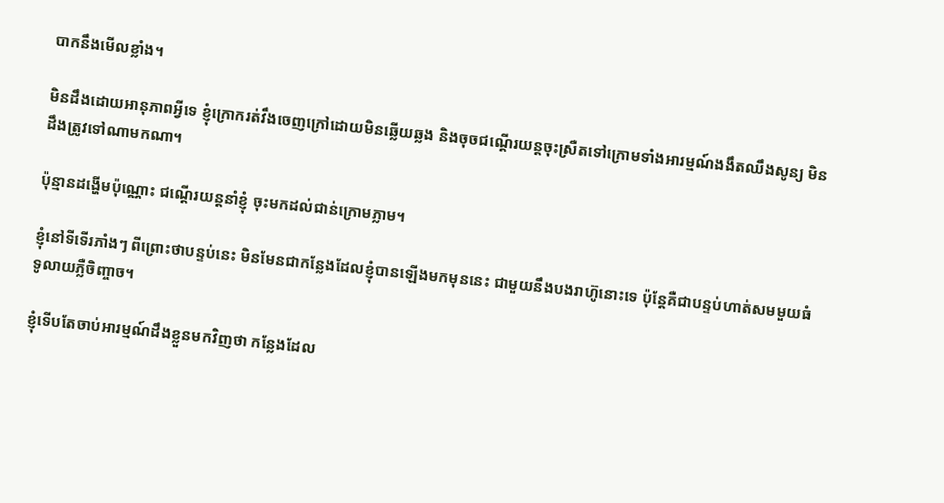បាកនឹងមើលខ្លាំង។

មិនដឹងដោយអានុភាពអ្វីទេ ខ្ញុំក្រោករត់វឹងចេញក្រៅដោយមិនឆ្លើយឆ្លង និងចុចជណ្តើរយន្តចុះស្រឺតទៅក្រោមទាំងអារម្មណ៍ងងឹតឈឹងសូន្យ មិនដឹងត្រូវទៅណាមកណា។

ប៉ុន្មានដង្ហើមប៉ុណ្ណោះ ជណ្ដើរយន្តនាំខ្ញុំ ចុះមកដល់ជាន់ក្រោមភ្លាម។

ខ្ញុំនៅទីទើរភាំងៗ ពីព្រោះថាបន្ទប់នេះ មិនមែនជាកន្លែងដែលខ្ញុំបានឡើងមកមុននេះ ជាមួយនឹងបងរាហ៊ូនោះទេ ប៉ុន្តែគឺជាបន្ទប់ហាត់សមមួយធំទូលាយភ្លឺចិញ្ចាច។

ខ្ញុំទើបតែចាប់អារម្មណ៍ដឹងខ្លួនមកវិញថា កន្លែងដែល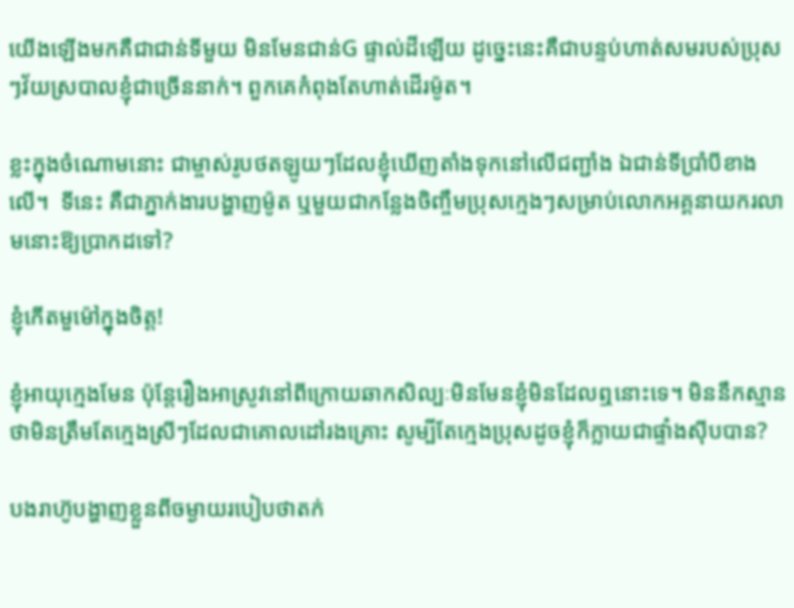យើងឡើងមកគឺជាជាន់ទីមួយ មិនមែនជាន់G ផ្ទាល់ដីឡើយ ដូច្នេះនេះគឺជាបន្ទប់ហាត់សមរបស់ប្រុសៗវ័យស្របាលខ្ញុំជាច្រើននាក់។ ពួកគេកំពុងតែហាត់ដើរម៉ូត។

ខ្លះក្នុងចំណោមនោះ ជាម្ចាស់រូបថតឡូយៗដែលខ្ញុំឃើញតាំងទុកនៅលើជញ្ជាំង ឯជាន់ទីប្រាំបីខាងលើ។  ទីនេះ គឺជាភ្នាក់ងារបង្ហាញម៉ូត ឬមួយជាកន្លែងចិញ្ចឹមប្រុសក្មេងៗសម្រាប់លោកអគ្គនាយករលាមនោះឱ្យប្រាកដទៅ?

ខ្ញុំកើតមួម៉ៅក្នុងចិត្ត!

ខ្ញុំអាយុក្មេងមែន ប៉ុន្តែរឿងអាស្រូវនៅពីក្រោយឆាកសិល្បៈមិនមែនខ្ញុំមិនដែលឮនោះទេ។ មិននឹកស្មានថាមិនត្រឹមតែក្មេងស្រីៗដែលជាគោលដៅរងគ្រោះ សូម្បីតែក្មេងប្រុសដូចខ្ញុំក៏ក្លាយជាផ្ទាំងស៊ីបបាន?

បងរាហ៊ូបង្ហាញខ្លួនពីចម្ងាយរបៀបថាតក់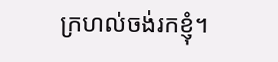ក្រហល់ចង់រកខ្ញុំ។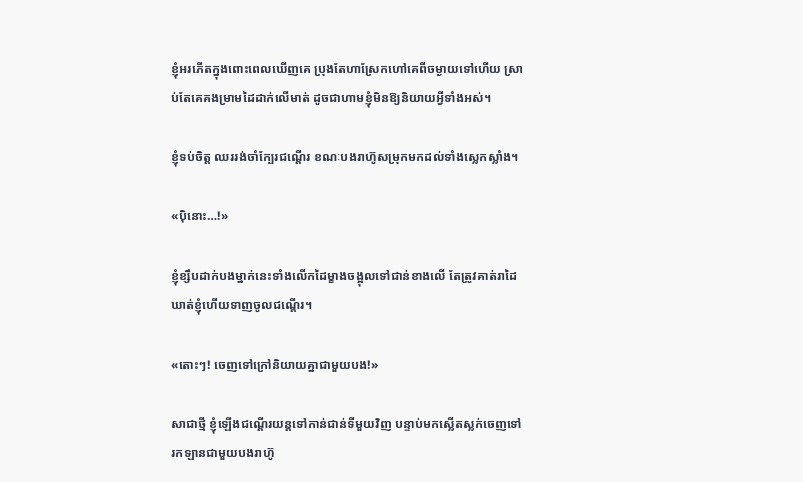ខ្ញុំអរភើតក្នុងពោះពេលឃើញគេ ប្រុងតែហាស្រែកហៅគេពីចម្ងាយទៅហើយ ស្រាប់តែគេគងម្រាមដៃដាក់លើមាត់ ដូចជាហាមខ្ញុំមិនឱ្យនិយាយអ្វីទាំងអស់។

ខ្ញុំទប់ចិត្ត ឈររង់ចាំក្បែរជណ្តើរ ខណៈបងរាហ៊ូសម្រុកមកដល់ទាំងស្លេកស្លាំង។

«ប៉ិនោះ…!»

ខ្ញុំខ្សឹបដាក់បងម្នាក់នេះទាំងលើកដៃម្ខាងចង្អុលទៅជាន់ខាងលើ តែត្រូវគាត់រាដៃឃាត់ខ្ញុំហើយទាញចូលជណ្តើរ។

«តោះៗ! ចេញទៅក្រៅនិយាយគ្នាជាមួយបង!»

សាជាថ្មី ខ្ញុំឡើងជណ្ដើរយន្តទៅកាន់ជាន់ទីមួយវិញ បន្ទាប់មកស្លើតស្លក់ចេញទៅរកឡានជាមួយបងរាហ៊ូ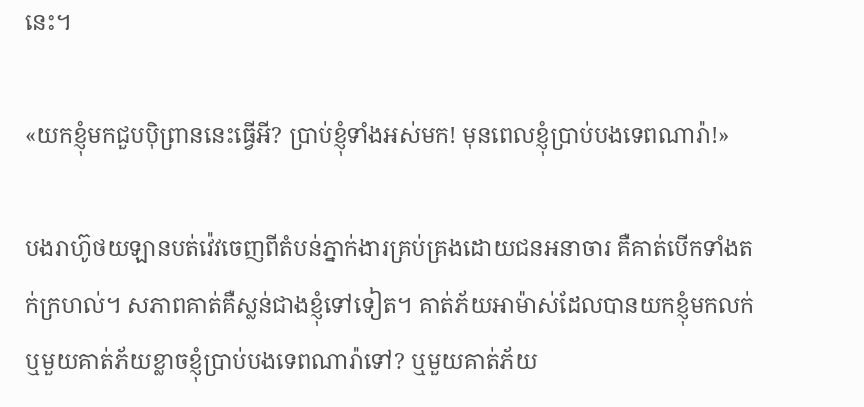នេះ។

«យកខ្ញុំមកជួបប៉ិព្រាននេះធ្វើអី? ប្រាប់ខ្ញុំទាំងអស់មក! មុនពេលខ្ញុំប្រាប់បងទេពណារ៉ា!»

បងរាហ៊ូថយឡានបត់វ៉េវចេញពីតំបន់ភ្នាក់ងារគ្រប់គ្រងដោយជនអនាចារ គឺគាត់បើកទាំងតក់ក្រហល់។ សភាពគាត់គឺស្លន់ជាងខ្ញុំទៅទៀត។ គាត់ភ័យអាម៉ាស់ដែលបានយកខ្ញុំមកលក់ ឬមួយគាត់ភ័យខ្លាចខ្ញុំប្រាប់បងទេពណារ៉ាទៅ? ឬមួយគាត់ភ័យ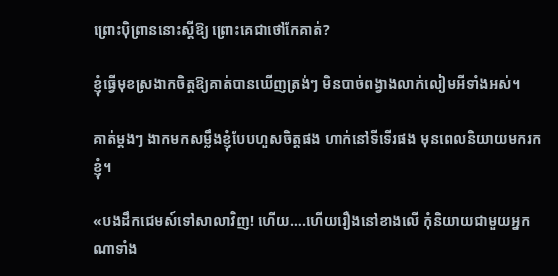ព្រោះប៉ិព្រាននោះស្តីឱ្យ ព្រោះគេជាថៅកែគាត់?

ខ្ញុំធ្វើមុខស្រងាកចិត្តឱ្យគាត់បានឃើញត្រង់ៗ មិនបាច់ពង្វាងលាក់លៀមអីទាំងអស់។

គាត់ម្តងៗ ងាកមកសម្លឹងខ្ញុំបែបហួសចិត្តផង ហាក់នៅទីទើរផង មុនពេលនិយាយមករកខ្ញុំ។

«បងដឹកជេមស៍ទៅសាលាវិញ! ហើយ….ហើយរឿងនៅខាងលើ កុំនិយាយជាមួយអ្នកណាទាំង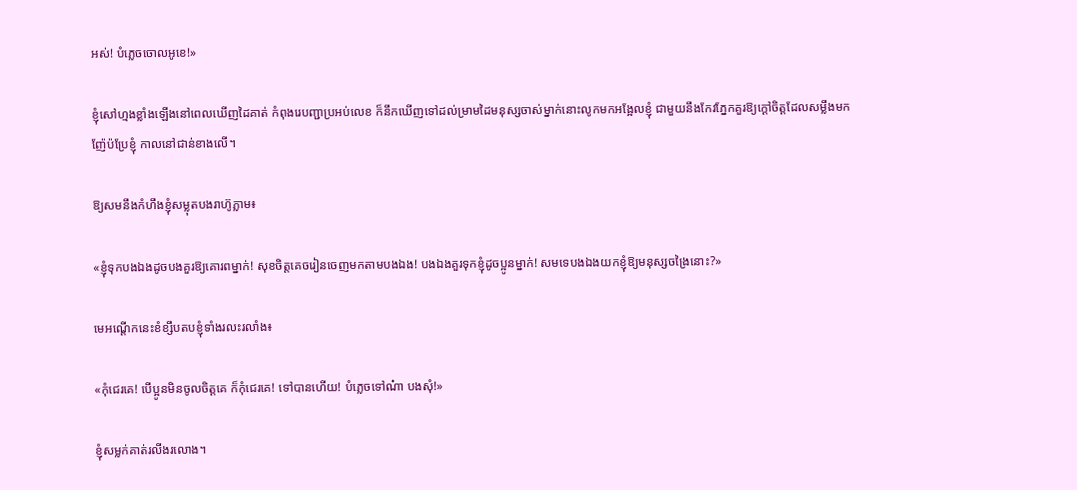អស់! បំភ្លេចចោលអូខេ!»

ខ្ញុំសៅហ្មងខ្លាំងឡើងនៅពេលឃើញដៃគាត់ កំពុងរេបញ្ជាប្រអប់លេខ ក៏នឹកឃើញទៅដល់ម្រាមដៃមនុស្សចាស់ម្នាក់នោះលូកមកអង្អែលខ្ញុំ ជាមួយនឹងកែវភ្នែកគួរឱ្យក្តៅចិត្តដែលសម្លឹងមកញ៉ែប៉ប្រែខ្ញុំ កាលនៅជាន់ខាងលើ។

ឱ្យសមនឹងកំហឹងខ្ញុំសម្លុតបងរាហ៊ូភ្លាម៖

«ខ្ញុំទុកបងឯងដូចបងគួរឱ្យគោរពម្នាក់! សុខចិត្តគេចរៀនចេញមកតាមបងឯង! បងឯងគួរទុកខ្ញុំដូចប្អូនម្នាក់! សមទេបងឯងយកខ្ញុំឱ្យមនុស្សចង្រៃនោះ?»

មេអណ្តើកនេះខំខ្សឹបតបខ្ញុំទាំងរលះរលាំង៖

«កុំជេរគេ! បើប្អូនមិនចូលចិត្តគេ ក៏កុំជេរគេ! ទៅបានហើយ! បំភ្លេចទៅណ៎ា បងសុំ!»

ខ្ញុំសម្លក់គាត់រលីងរលោង។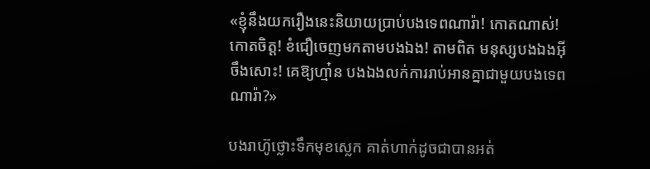«ខ្ញុំនឹងយករឿងនេះនិយាយប្រាប់បងទេពណារ៉ា! កោតណាស់! កោតចិត្ត! ខំជឿចេញមកតាមបងឯង! តាមពិត មនុស្សបងឯងអ៊ីចឹងសោះ! គេឱ្យហ្មា៎ន បងឯងលក់ការរាប់អានគ្នាជាមួយបងទេពណារ៉ា?»

បងរាហ៊ូថ្លោះទឹកមុខស្លេក គាត់ហាក់ដូចជាបានអត់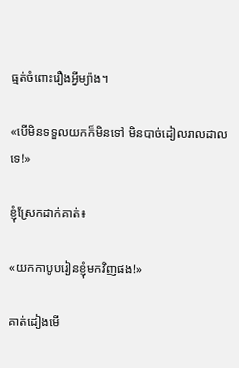ធ្មត់ចំពោះរឿងអ្វីម្យ៉ាង។

«បើមិនទទួលយកក៏មិនទៅ មិនបាច់ដៀលរាលដាលទេ!»

ខ្ញុំស្រែកដាក់គាត់៖

«យកកាបូបរៀនខ្ញុំមកវិញផង!»

គាត់ដៀងមើ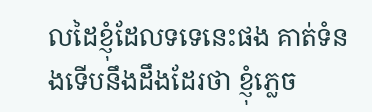លដៃខ្ញុំដែលទទេនេះផង គាត់ទំនងទើបនឹងដឹងដែរថា ខ្ញុំភ្លេច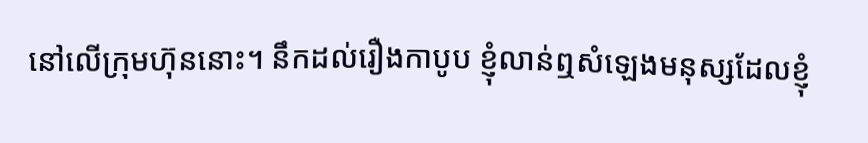នៅលើក្រុមហ៊ុននោះ។ នឹកដល់រឿងកាបូប ខ្ញុំលាន់ឮសំឡេងមនុស្សដែលខ្ញុំ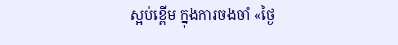ស្អប់ខ្ពើម ក្នុងការចងចាំ «ថ្ងៃ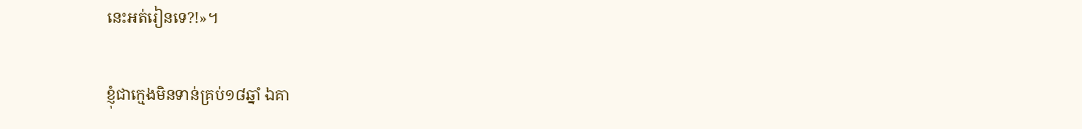នេះអត់រៀនទេ?!»។

ខ្ញុំជាក្មេងមិនទាន់គ្រប់១៨ឆ្នាំ ឯគា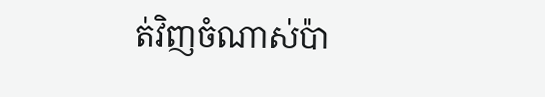ត់វិញចំណាស់ប៉ា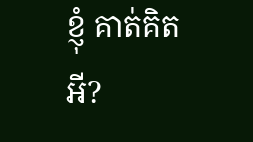ខ្ញុំ គាត់គិតអី?